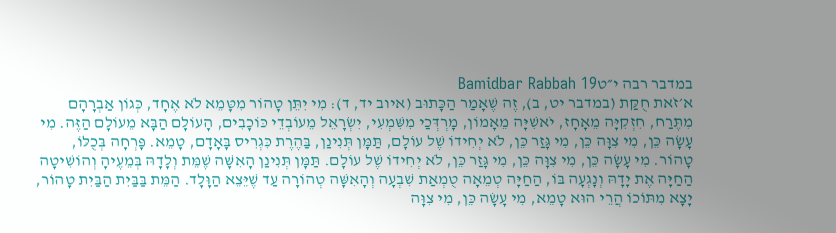במדבר רבה י״טBamidbar Rabbah 19
א׳זֹאת חֻקַּת (במדבר יט, ב), זֶה שֶׁאָמַר הַכָּתוּב (איוב יד, ד): מִי יִתֵּן טָהוֹר מִטָּמֵא לֹא אֶחָד, כְּגוֹן אַבְרָהָם מִתֶּרַח, חִזְקִיָּה מֵאָחָז, יֹאשִׁיָּה מֵאָמוֹן, מָרְדְּכַי מִשִּׁמְעִי, יִשְׂרָאֵל מֵעוֹבְדֵי כּוֹכָבִים, הָעוֹלָם הַבָּא מֵעוֹלָם הַזֶּה. מִי עָשָׂה כֵּן, מִי צִוָּה כֵּן, מִי גָּזַר כֵּן, לֹא יְחִידוֹ שֶׁל עוֹלָם, תַּמָּן תְּנִינַן, בַּהֶרֶת כִּגְרִיס בָּאָדָם, טָמֵא. פָּרְחָה בְּכֻלּוֹ, טָהוֹר. מִי עָשָׂה כֵּן, מִי צִוָּה כֵּן, מִי גָּזַר כֵּן, לֹא יְחִידוֹ שֶׁל עוֹלָם. תַּמָּן תְּנִינַן הָאִשָּׁה שֶׁמֵּת וְלָדָהּ בְּמֵעֶיהָ וְהוֹשִׁיטָה הַחַיָּה אֶת יָדָהּ וְנָגְעָה בּוֹ, הַחַיָּה טְמֵאָה טֻמְאַת שִׁבְעָה וְהָאִשָּׁה טְהוֹרָה עַד שֶׁיֵּצֵא הַוָּלָד. הַמֵּת בַּבַּיִת הַבַּיִת טָהוֹר, יָצָא מִתּוֹכוֹ הֲרֵי הוּא טָמֵא, מִי עָשָׂה כֵּן, מִי צִוָּה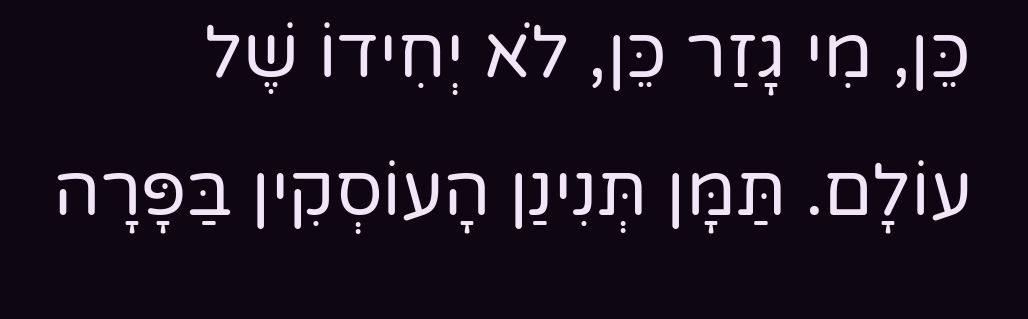כֵּן, מִי גָזַר כֵּן, לֹא יְחִידוֹ שֶׁל עוֹלָם. תַּמָּן תְּנִינַן הָעוֹסְקִין בַּפָּרָה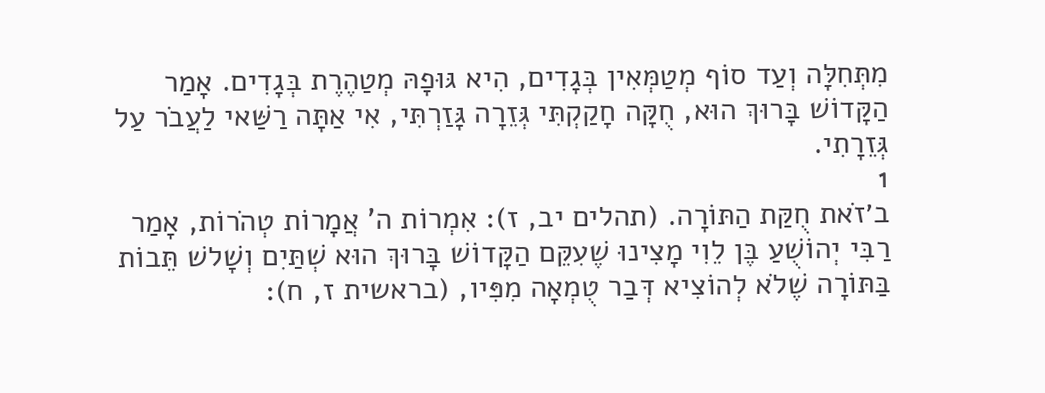מִתְּחִלָּה וְעַד סוֹף מְטַמְּאִין בְּגָדִים, הִיא גּוּפָהּ מְטַהֶרֶת בְּגָדִים. אָמַר הַקָּדוֹשׁ בָּרוּךְ הוּא, חֻקָּה חָקַקְתִּי גְּזֵרָה גָּזַרְתִּי, אִי אַתָּה רַשַּׁאי לַעֲבֹר עַל גְּזֵרָתִי.
1
ב׳זֹאת חֻקַּת הַתּוֹרָה. (תהלים יב, ז): אִמְרוֹת ה' אֲמָרוֹת טְהֹרוֹת, אָמַר רַבִּי יְהוֹשֻׁעַ בֶּן לֵוִי מָצִינוּ שֶׁעִקֵּם הַקָּדוֹשׁ בָּרוּךְ הוּא שְׁתַּיִם וְשָׁלשׁ תֵּבוֹת בַּתּוֹרָה שֶׁלֹא לְהוֹצִיא דְּבַר טֻמְאָה מִפִּיו, (בראשית ז, ח):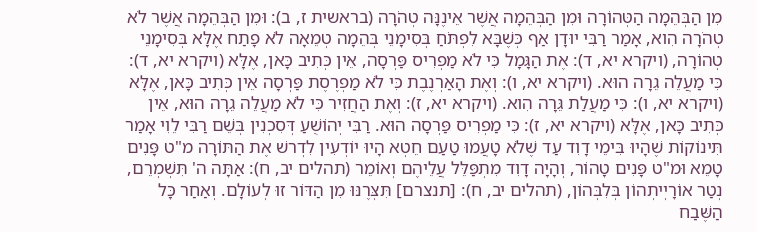מִן הַבְּהֵמָה הַטְּהוֹרָה וּמִן הַבְּהֵמָה אֲשֶׁר אֵינֶנָּה טְהֹרָה (בראשית ז, ב): וּמִן הַבְּהֵמָה אֲשֶׁר לֹא טְהֹרָה הִוא, אָמַר רַבִּי יוּדָן אַף כְּשֶׁבָּא לִפְתֹּחַ בְּסִימָנֵי בְּהֵמָה טְמֵאָה לֹא פָתַח אֶלָּא בְּסִימָנֵי טְהוֹרָה, (ויקרא יא, ד): אֶת הַגָּמָל כִּי לֹא מַפְרִיס פַּרְסָה, אֵין כְּתִיב כָּאן, אֶלָּא (ויקרא יא, ד): כִּי מַעֲלֵה גֵרָה הוּא. (ויקרא יא, ו): וְאֶת הָאַרְנֶבֶת כִּי לֹא מַפְרֶסֶת פַּרְסָה אֵין כְּתִיב כָּאן, אֶלָּא (ויקרא יא, ו): כִּי מַעֲלַת גֵּרָה הִוא. (ויקרא יא, ז): וְאֶת הַחֲזִיר כִּי לֹא מַעֲלֵה גֵרָה הוּא, אֵין כְּתִיב כָּאן, אֶלָּא (ויקרא יא, ז): כִּי מַפְרִיס פַּרְסָה הוּא. רַבִּי יְהוֹשֻׁעַ דְּסִכְנִין בְּשֵׁם רַבִּי לֵוִי אָמַר תִּינוֹקוֹת שֶׁהָיוּ בִּימֵי דָוִד עַד שֶׁלֹא טָעֲמוּ טַעַם חֵטְא הָיוּ יוֹדְעִין לִדְרשׁ אֶת הַתּוֹרָה מ"ט פָּנִים טָמֵא וּמ"ט פָּנִים טָהוֹר, וְהָיָה דָוִד מִתְפַּלֵּל עֲלֵיהֶם וְאוֹמֵר (תהלים יב, ח): אַתָּה ה' תִּשְׁמְרֵם, נְטַר אוֹרָיְיתְהוֹן בְּלִבְּהוֹן, (תהלים יב, ח): [תנצרם] תִּצְּרֶנּוּ מִן הַדּוֹר זוּ לְעוֹלָם. וְאַחַר כָּל הַשֶּׁבַח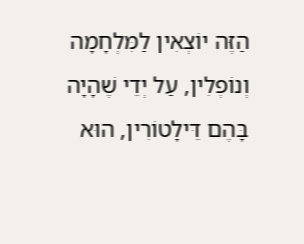הַזֶּה יוֹצְאִין לַמִּלְחָמָה וְנוֹפְלִין, עַל יְדֵי שֶׁהָיָה בָּהֶם דֵּילָטוֹרִין, הוּא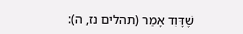שֶׁדָּוִד אָמַר (תהלים נז, ה):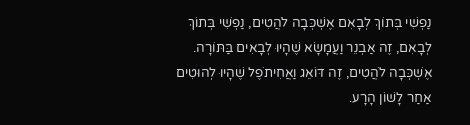נַפְשִׁי בְּתוֹךְ לְבָאִם אֶשְׁכְּבָה לֹהֲטִים, נַפְשִׁי בְּתוֹךְ לְבָאִם, זֶה אַבְנֵר וַעֲמָשָׂא שֶׁהָיוּ לְבָאִים בַּתּוֹרָה. אֶשְׁכְּבָה לֹהֲטִים, זֶה דּוֹאֵג וַאֲחִיתֹפֶל שֶׁהָיוּ לְהוּטִים אַחַר לָשׁוֹן הָרָע.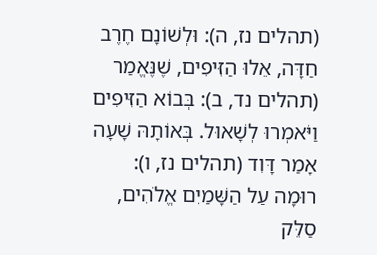(תהלים נז, ה): וּלְשׁוֹנָם חֶרֶב חַדָּה, אֵלוּ הַזִּיפִים, שֶׁנֶּאֱמַר (תהלים נד, ב): בְּבוֹא הַזִּיפִים וַיֹּאמְרוּ לְשָׁאוּל. בְּאוֹתָהּ שָׁעָה אָמַר דָּוִד (תהלים נז, ו): רוּמָה עַל הַשָּׁמַיִם אֱלֹהִים, סַלֵּק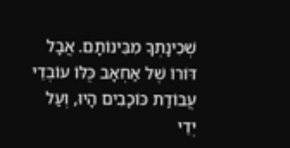שְׁכִינָתְךָ מִבֵּינוֹתָם. אֲבָל דּוֹרוֹ שֶׁל אַחְאָב כֻּלּוֹ עוֹבְדֵי עֲבוֹדַת כּוֹכָבִים הָיוּ, וְעַל יְדֵי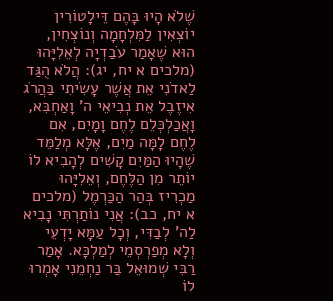שֶׁלֹא הָיוּ בָּהֶם דֵּילָטוֹרִין יוֹצְאִין לַמִּלְחָמָה וְנוֹצְחִין, הוּא שֶׁאָמַר עֹבַדְיָה לְאֵלִיָּהוּ (מלכים א יח, יג): הֲלֹא הֻגַּד לַאדֹנִי אֵת אֲשֶׁר עָשִׂיתִי בַּהֲרֹג אִיזֶבֶל אֵת נְבִיאֵי ה' וָאַחְבִּא, וָאֲכַלְכְּלֵם לֶחֶם וָמָיִם, אִם לֶחֶם לָמָּה מַיִם, אֶלָּא מְלַמֵּד שֶׁהָיוּ הַמַּיִם קָשִׁים לְהָבִיא לוֹ יוֹתֵר מִן הַלֶּחֶם, וְאֵלִיָּהוּ מַכְרִיז בְּהַר הַכַּרְמֶל (מלכים א יח, כב): אֲנִי נוֹתַרְתִּי נָבִיא לַה' לְבַדִּי, וְכָל עַמָּא יָדְעֵי וְלָא מְפַרְסְמֵי לְמַלְכָּא. אָמַר רַבִּי שְׁמוּאֵל בַּר נַחְמֵנִי אָמְרוּ לוֹ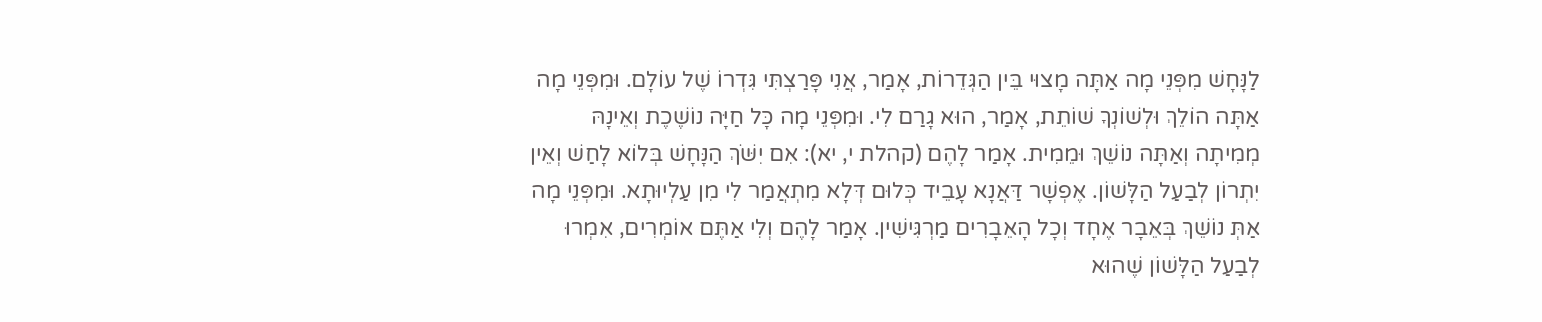לַנָּחָשׁ מִפְּנֵי מָה אַתָּה מָצוּי בֵּין הַגְּדֵרוֹת, אָמַר, אֲנִי פָּרַצְתִּי גִּדְרוֹ שֶׁל עוֹלָם. וּמִפְּנֵי מָה אַתָּה הוֹלֵךְ וּלְשׁוֹנְךָ שׁוֹתֵת, אָמַר, הוּא גָרַם לִי. וּמִפְּנֵי מָה כָּל חַיָּה נוֹשֶׁכֶת וְאֵינָהּ מְמִיתָה וְאַתָּה נוֹשֵׁךְ וּמֵמִית. אָמַר לָהֶם (קהלת י, יא): אִם יִשֹּׁךְ הַנָּחָשׁ בְּלוֹא לָחַשׁ וְאֵין יִתְרוֹן לְבַעַל הַלָּשׁוֹן. אֶפְשָׁר דַּאֲנָא עָבֵיד כְּלוּם דְּלָא מִתְאֲמַר לִי מִן עַלְיוּתָא. וּמִפְּנֵי מָה אַתְּ נוֹשֵׁךְ בְּאֵבָר אֶחָד וְכָל הָאֵבָרִים מַרְגִּישִׁין. אָמַר לָהֶם וְלִי אַתֶּם אוֹמְרִים, אִמְרוּ לְבַעַל הַלָּשׁוֹן שֶׁהוּא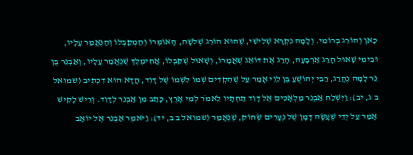כָּאן וְהוֹרֵג בְּרוֹמִי. וְלָמָּה נִקְרָא שְׁלִישִׁי, שֶׁהוּא הוֹרֵג שְׁלשָׁה, הָאוֹמְרוֹ וְהַמְקַבְּלוֹ וְהַנֶּאֱמַר עָלָיו, וּבִימֵי שָׁאוּל הָרַג אַרְבָּעָה, הָרַג אֶת דּוֹאֵג שֶׁאֲמָרוֹ, וְשָׁאוּל שֶׁקִּבְּלוֹ, אֲחִימֶלֶךְ שֶׁנֶּאֱמַר עָלָיו, וְאַבְנֵר בֶּן נֵר לָמָּה נֶהֱרַג, רַבִּי יְהוֹשֻׁעַ בֶּן לֵוִי אָמַר עַל שֶׁהִקְדִּים שְׁמוֹ לִשְׁמוֹ שֶׁל דָּוִד, הֲדָא הוּא דִכְתִיב (שמואל ב ג, יב): וַיִּשְׁלַח אַבְנֵר מַלְאָכִים אֶל דָּוִד תַּחְתָּיו לֵאמֹר לְמִי אָרֶץ, כָּתַב מִן אַבְנֵר לְדָוִד. וְרֵישׁ לָקִישׁ אָמַר עַל יְדֵי שֶׁעָשָׂה דָּמָן שֶׁל נְעָרִים שְׂחוֹק, שֶׁנֶּאֱמַר (שמואל ב ב, יד): וַיֹּאמֶר אַבְנֵר אֶל יוֹאָב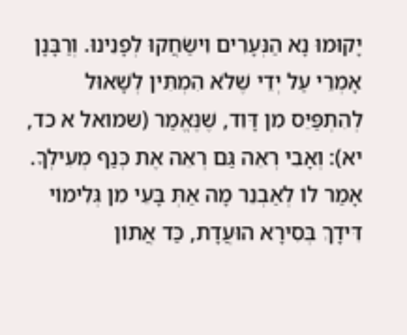יָקוּמוּ נָא הַנְּעָרִים וִישַׂחֲקוּ לְפָנֵינוּ. וְרַבָּנָן אָמְרֵי עַל יְדֵי שֶׁלֹא הִמְתִּין לְשָׁאוּל לְהִתְפַּיֵּס מִן דָּוִד, שֶׁנֶּאֱמַר (שמואל א כד, יא): וְאָבִי רְאֵה גַּם רְאֵה אֶת כְּנַף מְעִילְךָ. אָמַר לוֹ לְאַבְנֵר מָה אַתְּ בָּעֵי מִן גְּלִימוֹי דִּידָךְ בְּסִירָא הוּעֲדָת, כַּד אֲתוֹן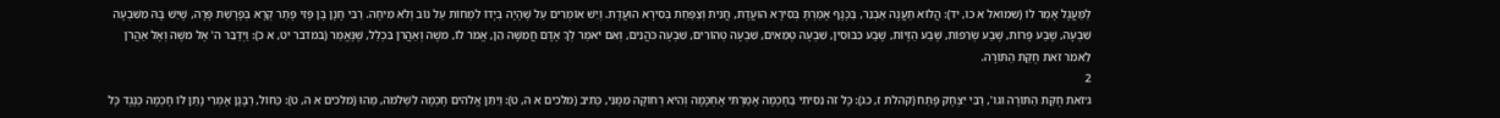לַמַּעֲגָל אָמַר לוֹ (שמואל א כו, יד): הֲלוֹא תַעֲנֶה אַבְנֵר, בַּכָּנָף אָמַרְתָּ בְּסִירָא הוּעֲדָת, חֲנִית וְצַפַּחַת בְּסִירָא הוּעֲדָת. וְיֵשׁ אוֹמְרִים עַל שֶׁהָיָה בְּיָדוֹ לִמְחוֹת עַל נוֹב וְלֹא מִיחָה. רַבִּי חָנָן בֶּן פָּזִי פָּתַר קְרָא בְּפָרָשַׁת פָּרָה, שֶׁיֵּשׁ בָּהּ מִשִּׁבְעָה שִׁבְעָה, שֶׁבַע פָּרוֹת, שֶׁבַע שְׂרֵפוֹת, שֶׁבַע הַזָּיוֹת, שֶׁבַע כִּבּוּסִין, שִׁבְעָה טְמֵאִים, שִׁבְעָה טְהוֹרִים, שִׁבְעָה כֹּהֲנִים, וְאִם יֹאמַר לְךָ אָדָם חֲמִשָּׁה הֵן, אֱמֹר לוֹ, משֶׁה וְאַהֲרֹן בִּכְלַל, שֶׁנֶּאֱמַר (במדבר יט, א כ): וַיְדַבֵּר ה' אֶל משֶׁה וְאֶל אַהֲרֹן לֵאמֹר זֹאת חֻקַּת הַתּוֹרָה.
2
ג׳זֹאת חֻקַּת הַתּוֹרָה וגו', רַבִּי יִצְחָק פָּתַח (קהלת ז, כג): כָּל זֹה נִסִּיתִי בַחָכְמָה אָמַרְתִּי אֶחְכָּמָה וְהִיא רְחוֹקָה מִמֶּנִּי, כְּתִיב (מלכים א ה, ט): וַיִתֵּן אֱלֹהִים חָכְמָה לִשְׁלֹמֹה, מַהוּ (מלכים א ה, ט): כַּחוֹל, רַבָּנָן אָמְרֵי נָתַן לוֹ חָכְמָה כְּנֶגֶד כָּל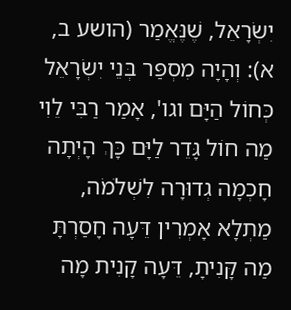יִשְׂרָאֵל, שֶׁנֶּאֱמַר (הושע ב, א): וְהָיָה מִסְפַּר בְּנֵי יִשְׂרָאֵל כְּחוֹל הַיָּם וגו', אָמַר רַבִּי לֵוִי מַה חוֹל גָּדֵר לַיָּם כָּךְ הָיְתָה חָכְמָה גְדוּרָה לִשְׁלֹמֹה, מַתְלָא אָמְרִין דֵּעָה חָסַרְתָּ מַה קָּנִיתָ, דֵּעָה קָנִית מָה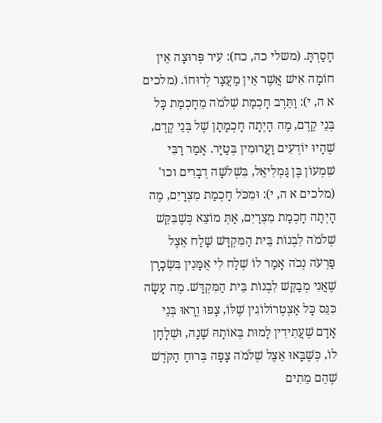חָסַרְתָּ. (משלי כה, כח): עִיר פְּרוּצָה אֵין חוֹמָה אִישׁ אֲשֶׁר אֵין מַעֲצָר לְרוּחוֹ. (מלכים א ה, י): וַתֵּרֶב חָכְמַת שְׁלֹמֹה מֵחָכְמַת כָּל בְּנֵי קֶדֶם, מֶה הָיְתָה חָכְמָתָן שֶׁל בְּנֵי קֶדֶם, שֶׁהָיוּ יוֹדְעִים וַעֲרוּמִין בְּטַיָּר. אָמַר רַבִּי שִׁמְעוֹן בֶּן גַּמְלִיאֵל, בִּשְׁלשָׁה דְבָרִים וכו' (מלכים א ה, י): וּמִכֹּל חָכְמַת מִצְרָיִם, מֶה הָיְתָה חָכְמַת מִצְרַיִם, אַתְּ מוֹצֵא כְּשֶׁבִּקֵּשׁ שְׁלֹמֹה לִבְנוֹת בֵּית הַמִּקְדָּשׁ שָׁלַח אֵצֶל פַּרְעֹה נְכֹה אָמַר לוֹ שְׁלַח לִי אֻמָּנִין בִּשְׂכָרָן שֶׁאֲנִי מְבַקֵּשׁ לִבְנוֹת בֵּית הַמִּקְדָּשׁ. מֶה עָשָׂה כִּנֵּס כָּל אַצְטְרוֹלוֹגִין שֶׁלּוֹ, צָפוּ וְרָאוּ בְּנֵי אָדָם שֶׁעֲתִידִין לָמוּת בְּאוֹתָהּ שָׁנָה, וּשְׁלָחָן לוֹ, כְּשֶׁבָּאוּ אֵצֶל שְׁלֹמֹה צָפָה בְּרוּחַ הַקֹּדֶשׁ שֶׁהֵם מֵתִים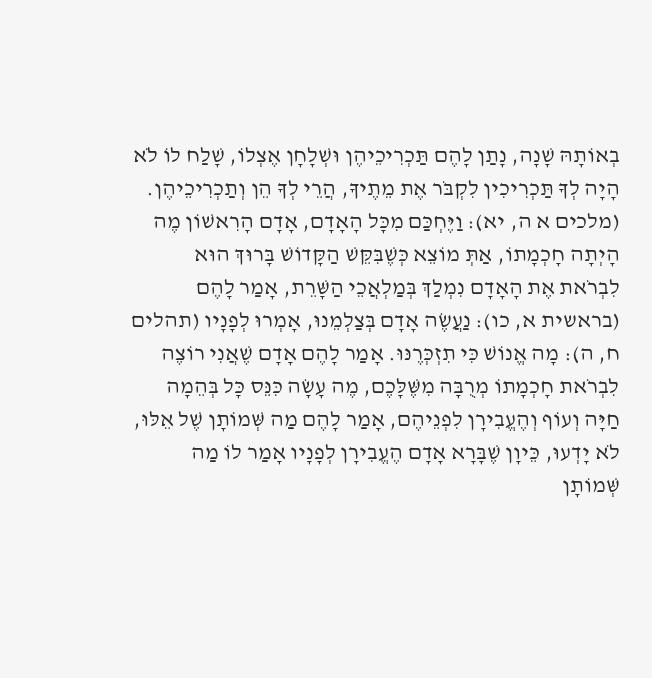בְאוֹתָהּ שָׁנָה, נָתַן לָהֶם תַּכְרִיכֵיהֶן וּשְׁלָחָן אֶצְלוֹ, שָׁלַח לוֹ לֹא הָיָה לְךָ תַּכְרִיכִין לִקְבֹּר אֶת מֵתֶיךָ, הֲרֵי לְךָ הֵן וְתַכְרִיכֵיהֶן. (מלכים א ה, יא): וַיֶּחְכַּם מִכָּל הָאָדָם, אָדָם הָרִאשׁוֹן מֶה הָיְתָה חָכְמָתוֹ, אַתְּ מוֹצֵא כְּשֶׁבִּקֵּשׁ הַקָּדוֹשׁ בָּרוּךְ הוּא לִבְרֹאת אֶת הָאָדָם נִמְלַךְ בְּמַלְאֲכֵי הַשָּׁרֵת, אָמַר לָהֶם (בראשית א, כו): נַעֲשֶׂה אָדָם בְּצַלְמֵנוּ, אָמְרוּ לְפָנָיו (תהלים ח, ה): מָה אֱנוֹשׁ כִּי תִזְכְּרֶנּוּ. אָמַר לָהֶם אָדָם שֶׁאֲנִי רוֹצֶה לִבְרֹאת חָכְמָתוֹ מְרֻבָּה מִשֶּׁלָּכֶם, מֶה עָשָׂה כִּנֵּס כָּל בְּהֵמָה חַיָּה וְעוֹף וְהֶעֱבִירָן לִפְנֵיהֶם, אָמַר לָהֶם מַה שְּׁמוֹתָן שֶׁל אֵלּוּ, לֹא יָדְעוּ, כֵּיוָן שֶׁבָּרָא אָדָם הֶעֱבִירָן לְפָנָיו אָמַר לוֹ מַה שְּׁמוֹתָן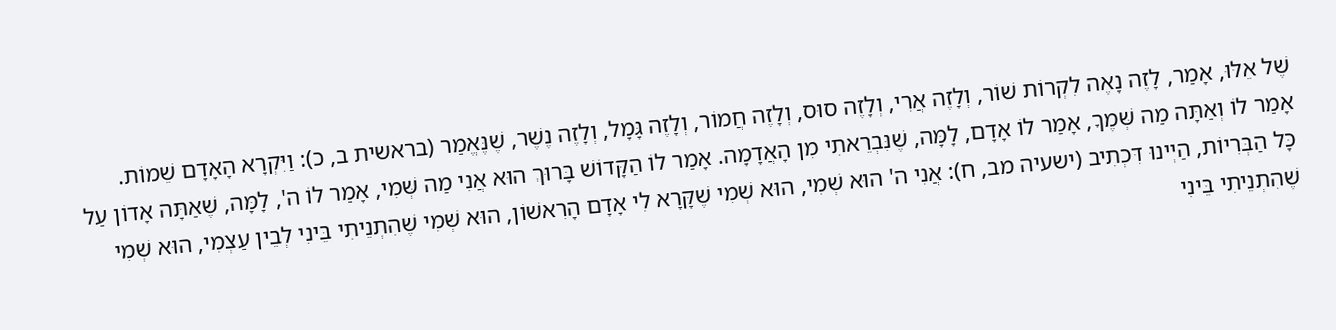שֶׁל אֵלּוּ, אָמַר, לָזֶה נָאֶה לִקְרוֹת שׁוֹר, וְלָזֶה אֲרִי, וְלָזֶה סוּס, וְלָזֶה חֲמוֹר, וְלָזֶה גָּמָל, וְלָזֶה נֶשֶׁר, שֶׁנֶּאֱמַר (בראשית ב, כ): וַיִּקְרָא הָאָדָם שֵׁמוֹת. אָמַר לוֹ וְאַתָּה מַה שְּׁמֶךָ, אָמַר לוֹ אָדָם, לָמָּה, שֶׁנִּבְרֵאתִי מִן הָאֲדָמָה. אָמַר לוֹ הַקָּדוֹשׁ בָּרוּךְ הוּא אֲנִי מַה שְּׁמִי, אָמַר לוֹ ה', לָמָּה, שֶׁאַתָּה אָדוֹן עַל כָּל הַבְּרִיוֹת, הַיְינוּ דִּכְתִיב (ישעיה מב, ח): אֲנִי ה' הוּא שְׁמִי, הוּא שְׁמִי שֶׁקָּרָא לִי אָדָם הָרִאשׁוֹן, הוּא שְׁמִי שֶׁהִתְנֵיתִי בֵּינִי לְבֵין עַצְמִי, הוּא שְׁמִי שֶׁהִתְנֵיתִי בֵּינִי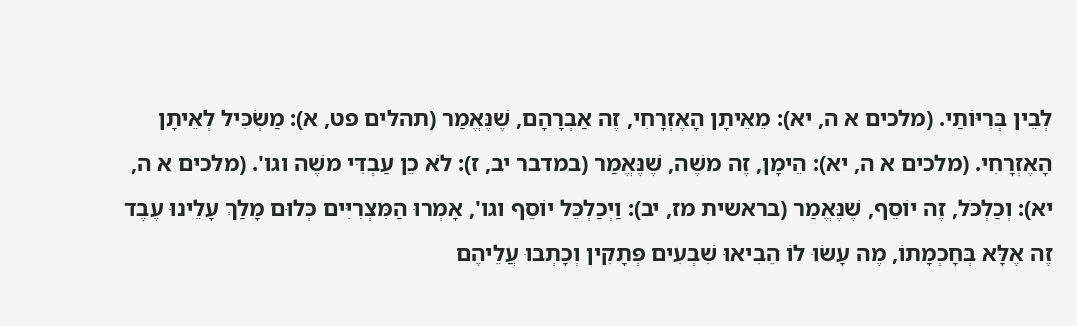לְבֵין בְּרִיּוֹתַי. (מלכים א ה, יא): מֵאֵיתָן הָאֶזְרָחִי, זֶה אַבְרָהָם, שֶׁנֶּאֱמַר (תהלים פט, א): מַשְׂכִּיל לְאֵיתָן הָאֶזְרָחִי. (מלכים א ה, יא): הֵימָן, זֶה משֶׁה, שֶׁנֶּאֱמַר (במדבר יב, ז): לֹא כֵן עַבְדִּי משֶׁה וגו'. (מלכים א ה, יא): וְכַלְכֹּל, זֶה יוֹסֵף, שֶׁנֶּאֱמַר (בראשית מז, יב): וַיְכַלְכֵּל יוֹסֵף וגו', אָמְרוּ הַמִּצְרִיִּים כְּלוּם מָלַךְ עָלֵינוּ עֶבֶד זֶה אֶלָּא בְּחָכְמָתוֹ, מֶה עָשׂוּ לוֹ הֵבִיאוּ שִׁבְעִים פְּתָקִין וְכָתְבוּ עֲלֵיהֶם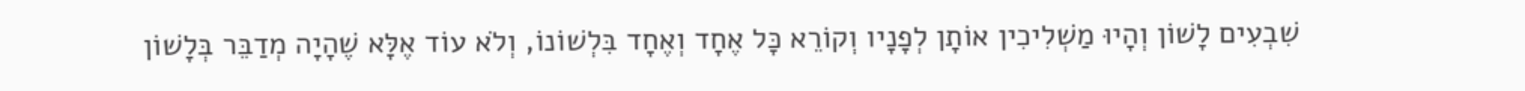שִׁבְעִים לָשׁוֹן וְהָיוּ מַשְׁלִיכִין אוֹתָן לְפָנָיו וְקוֹרֵא כָּל אֶחָד וְאֶחָד בִּלְשׁוֹנוֹ, וְלֹא עוֹד אֶלָּא שֶׁהָיָה מְדַבֵּר בְּלָשׁוֹן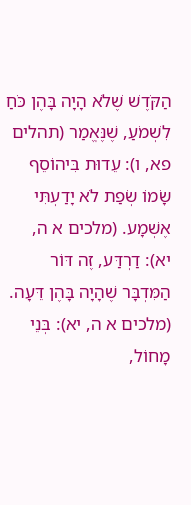הַקֹּדֶשׁ שֶׁלֹא הָיָה בָּהֶן כֹּחַ לִשְׁמֹעַ, שֶׁנֶּאֱמַר (תהלים פא, ו): עֵדוּת בִּיהוֹסֵף שָׂמוֹ שְׂפַת לֹא יָדַעְתִּי אֶשְׁמָע. (מלכים א ה, יא): דַרְדַּע, זֶה דּוֹר הַמִּדְבָּר שֶׁהָיָה בָּהֶן דֵּעָה. (מלכים א ה, יא): בְּנֵי מָחוֹל,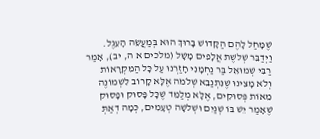שֶׁמָּחַל לָהֶם הַקָּדוֹשׁ בָּרוּךְ הוּא בְּמַעֲשֵׂה הָעֵגֶל. וַיְדַבֵּר שְׁלשֶׁת אֲלָפִים מָשָׁל (מלכים א ה, יב), אָמַר רַבִּי שְׁמוּאֵל בַּר נַחְמָנִי חָזַרְנוּ עַל כָּל הַמִּקְרָאוֹת וְלֹא מָצִינוּ שֶׁנִּתְנַבֵּא שְׁלֹמֹה אֶלָּא קָרוֹב לִשְׁמוֹנֶה מֵאוֹת פְּסוּקִים, אֶלָּא מְלַמֵּד שֶׁכָּל פָּסוּק וּפָסוּק שֶׁאָמַר יֵשׁ בּוֹ שְׁנַיִם וּשְׁלשָׁה טְעָמִים, כְּמָה דְאַתְּ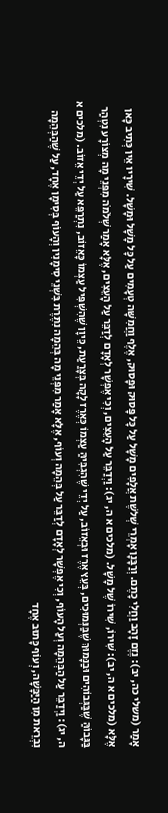אָמַר (משלי כה, יב): נֶזֶם זָהָב וַחֲלִי כָתֶם. וְרַבָּנָן אָמְרֵי שְׁלשֶׁת אֲלָפִים מָשָׁל עַל כָּל פָּסוּק וּפָסוּק, אֶלֶף וַחֲמִשָּׁה טְעָמִים עַל כָּל מָשָׁל וּמָשָׁל. שִׁירָיו אֵין כְּתִיב כָּאן אֶלָּא (מלכים א ה, יב): שִׁירוֹ, שִׁירוֹ שֶׁל מָשָׁל. (מלכים א ה, יג): וַיְדַבֵּר עַל הָעֵצִים, וְכִי אֶפְשָׁר לְאָדָם לְדַבֵּר עַל הָעֵצִים, אֶלָּא אָמַר שְׁלֹמֹה מִפְּנֵי מָה מְצוֹרָע נִטְהַר בַּגָּבוֹהַּ שֶׁבַּגְּבוֹהִים וּבַנָּמוּךְ שֶׁבַּנְּמוּכִים, בְּעֵץ אֶרֶז וּבְאֵזוֹב, עַל יְדֵי שֶׁהִגְבִּיהַּ עַצְמוֹ כְּאֶרֶז לָקָה בְּצָרַעַת, כֵּיוָן שֶׁהִשְׁפִּיל עַצְמוֹ כָּאֵזוֹב, נִתְרַפֵּא עַל יְדֵי אֵזוֹב. (מלכים א ה, יג): וַיְדַבֵּר עַל הַבְּהֵמָה וְעַל הָעוֹף, וְכִי אֶפְשָׁר לְאָדָם לְדַבֵּר עַל בְּהֵמָה וְעוֹף, אֶלָּא אָמַר מִפְּנֵי מָה בְּהֵמָה נִתֶּרֶת בִּשְׁנֵי סִימָנִין וְהָעוֹף בְּסִימָן אֶחָד, עַל שֶׁהַבְּהֵמָה נִבְרֵאת מִן הַיַּבָּשָׁה, וְעוֹף כָּתוּב אֶחָד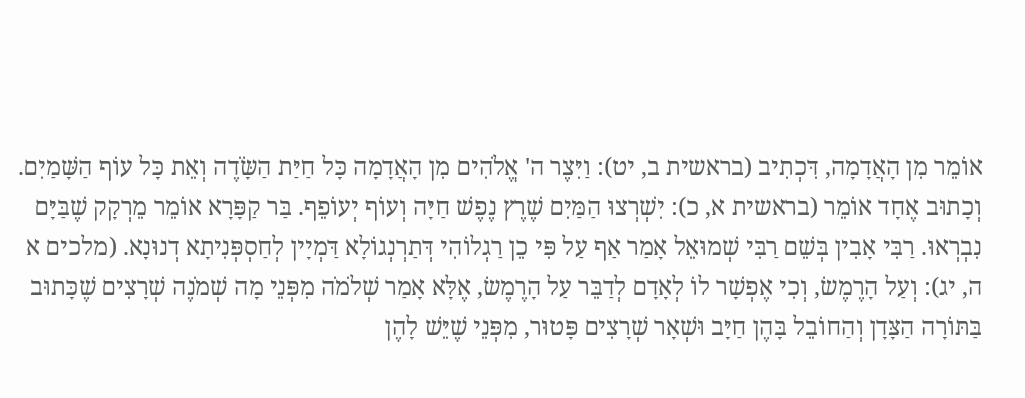אוֹמֵר מִן הָאֲדָמָה, דִּכְתִיב (בראשית ב, יט): וַיִּצֶר ה' אֱלֹהִים מִן הָאֲדָמָה כָּל חַיַּת הַשָֹּׂדֶה וְאֵת כָּל עוֹף הַשָּׁמַיִם. וְכָתוּב אֶחָד אוֹמֵר (בראשית א, כ): יִשְׁרְצוּ הַמַּיִם שֶׁרֶץ נֶפֶשׁ חַיָּה וְעוֹף יְעוֹפֵף. בַּר קַפָּרָא אוֹמֵר מֵרְקָק שֶׁבַּיָּם נִבְרְאוּ. רַבִּי אָבִין בְּשֵׁם רַבִּי שְׁמוּאֵל אָמַר אַף עַל פִּי כֵן רַגְלוֹהִי דְּתַרְנְגוֹלָא דַּמְיָין לְחַסְפְּנִיתָא דְנוּנָא. (מלכים א ה, יג): וְעַל הָרֶמֶשׂ, וְכִי אֶפְשָׁר לוֹ לְאָדָם לְדַבֵּר עַל הָרֶמֶשׂ, אֶלָּא אָמַר שְׁלֹמֹה מִפְּנֵי מָה שְׁמֹנֶה שְׁרָצִים שֶׁכָּתוּב בַּתּוֹרָה הַצָּדָן וְהַחוֹבֵל בָּהֶן חַיָּב וּשְׁאָר שְׁרָצִים פָּטוּר, מִפְּנֵי שֶׁיֵּשׁ לָהֶן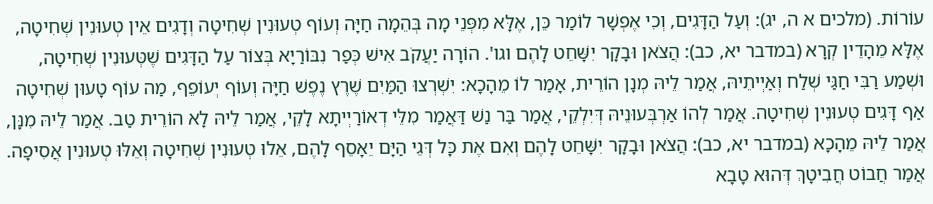עוֹרוֹת. (מלכים א ה, יג): וְעַל הַדָּגִים, וְכִי אֶפְשָׁר לוֹמַר כֵּן, אֶלָּא מִפְּנֵי מָה בְּהֵמָה חַיָּה וְעוֹף טְעוּנִין שְׁחִיטָה וְדָגִים אֵין טְעוּנִין שְׁחִיטָה, אֶלָּא מֵהָדֵין קְרָא (במדבר יא, כב): הֲצֹאן וּבָקָר יִשָּׁחֵט לָהֶם וגו'. הוֹרָה יַעֲקֹב אִישׁ כְּפַר נִבּוֹרַיָא בְּצוֹר עַל הַדָּגִים שֶׁטְּעוּנִין שְׁחִיטָה, וּשְׁמַע רַבִּי חַגַּי שְׁלַח וְאַיְיתֵיהּ, אֲמַר לֵיהּ מְנָן הוֹרֵית, אָמַר לוֹ מֵהָכָא: יִשְׁרְצוּ הַמַּיִם שֶׁרֶץ נֶפֶשׁ חַיָּה וְעוֹף יְעוֹפֵף, מַה עוֹף טָעוּן שְׁחִיטָה אַף דָּגִים טְעוּנִין שְׁחִיטָה. אֲמַר לְהוֹ אַרְבְּעוּנֵיהּ דְּיִלְקֵי, אֲמַר בַּר נַשׁ דַּאֲמַר מִלֵּי דְאוֹרַיְיתָא לָקֵי, אֲמַר לֵיהּ לָא הוֹרֵית טַב. אֲמַר לֵיהּ מִנָּן, אֲמַר לֵיהּ מֵהָכָא (במדבר יא, כב): הֲצֹאן וּבָקָר יִשָּׁחֵט לָהֶם וְאִם אֶת כָּל דְּגֵי הַיָּם יֵאָסֵף לָהֶם, אֵלוּ טְעוּנִין שְׁחִיטָה וְאֵלּוּ טְעוּנִין אֲסִיפָה. אֲמַר חֲבוֹט חֲבִיטָךְ דְּהוּא טָבָא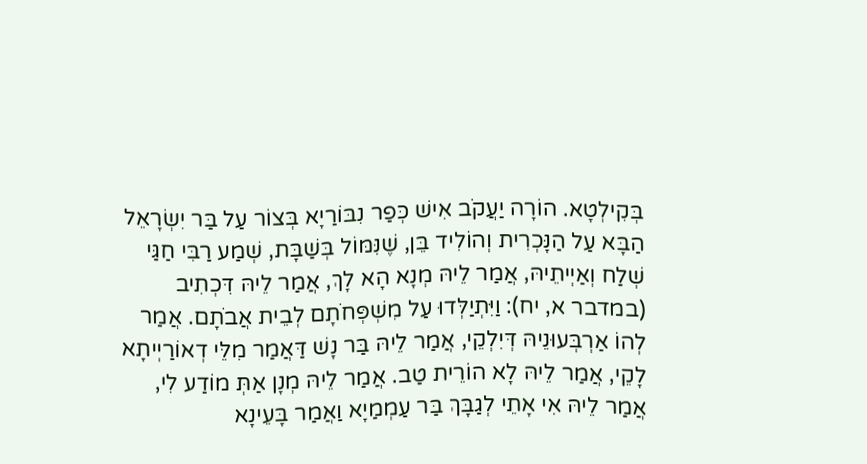בְּקִילְטָא. הוֹרָה יַעֲקֹב אִישׁ כְּפַר נִבּוֹרַיָא בְּצוֹר עַל בַּר יִשְׂרָאֵל הַבָּא עַל הַנָּכְרִית וְהוֹלִיד בֵּן, שֶׁנִּמּוֹל בְּשַׁבָּת, שְׁמַע רַבִּי חַגַּי שְׁלַח וְאַיְיתֵיהּ, אֲמַר לֵיהּ מְנָא הָא לָךְ, אֲמַר לֵיהּ דִּכְתִיב (במדבר א, יח): וַיִּתְיַלְּדוּ עַל מִשְׁפְּחֹתָם לְבֵית אֲבֹתָם. אֲמַר לְהוֹ אַרְבְּעוּנֵיהּ דְּיִלְקֵי, אֲמַר לֵיהּ בַּר נָשׁ דַּאֲמַר מִלֵּי דְאוֹרַיְיתָא לָקֵי, אֲמַר לֵיהּ לָא הוֹרֵית טַב. אֲמַר לֵיהּ מְנָן אַתְּ מוֹדַע לִי, אֲמַר לֵיהּ אִי אָתֵי לְגַבָּךְ בַּר עַמְמַיָא וַאֲמַר בָּעֵינָא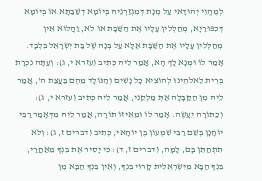לְמֶהֱוֵי יְהוּדָאי עַל מְנָת דְּמִגְזַרְנֵיהּ בְּיוֹמָא דְשַׁבַּתָּא אוֹ בְּיוֹמָא דְּכִפּוּרַיָא, מְחַלְּלִין עָלָיו אֶת הַשַּׁבָּת אוֹ לֹא, וַהֲלוֹא אֵין מְחַלְּלִין עָלָיו אֶת הַשַּׁבָּת אֶלָּא עַל בְּנָהּ שֶׁל בַּת יִשְׂרָאֵל בִּלְבָד. אָמַר לוֹ וּמְנָא לָךְ הָא, אֲמַר לֵיהּ כְּתִיב (עזרא י, ג): וְעַתָּה נִכְרָת בְּרִית לֵאלֹהֵינוּ לְהוֹצִיא כָל נָשִׁים וְהַנּוֹלָד מֵהֶם בַּעֲצַת ה', אֲמַר לֵיהּ מִן הַקַּבָּלָה אַתְּ מַלְקֵנִי, אֲמַר לֵיהּ כְּתִיב (עזרא י, ג): וְכַתּוֹרָה יֵעָשֶׂה. אָמַר לוֹ וּמֵאֵיזוֹ תּוֹרָה, אֲמַר לֵיהּ מִדְּאָמַר רַבִּי יוֹחָנָן בְּשֵׁם רַבִּי שִׁמְעוֹן בֶּן יוֹחָאי, כְּתִיב (דברים ז, ג): וְלֹא תִתְחַתֵּן בָּם, לָמָּה, (דברים ז, ד): כִּי יָסִיר אֶת בִּנְךָ מֵאַחֲרַי, בִּנְךָ הַבָּא מִיִּשְׂרְאֵלִית קָרוּי בִּנְךָ, וְאֵין בִּנְךָ הַבָּא מִן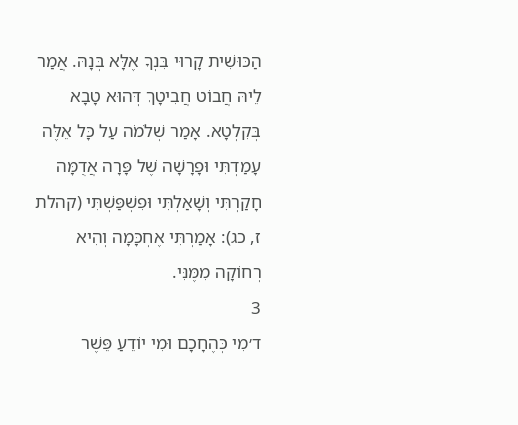הַכּוּשִׁית קָרוּי בִּנְךָ אֶלָּא בְּנָהּ. אֲמַר לֵיהּ חֲבוֹט חֲבִיטָךְ דְּהוּא טָבָא בְּקִלְטָא. אָמַר שְׁלֹמֹה עַל כָּל אֵלֶּה עָמַדְתִּי וּפָרָשָׁה שֶׁל פָּרָה אֲדֻמָּה חָקַרְתִּי וְשָׁאַלְתִּי וּפִשְׁפַּשְׁתִּי (קהלת ז, כג): אָמַרְתִּי אֶחְכָּמָה וְהִיא רְחוֹקָה מִמֶּנִּי.
3
ד׳מִי כְּהֶחָכָם וּמִי יוֹדֵעַ פֵּשֶׁר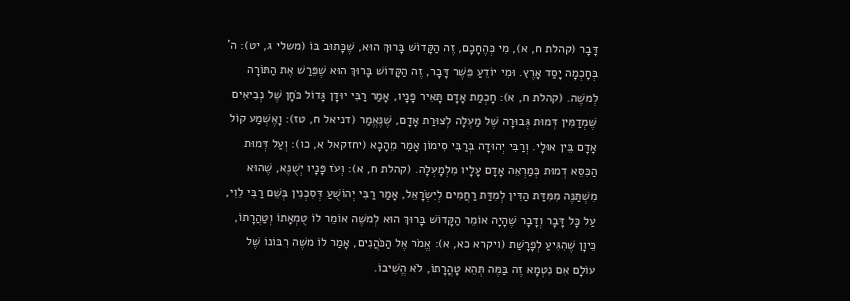דָּבָר (קהלת ח, א), מִי כְּהֶחָכָם, זֶה הַקָּדוֹשׁ בָּרוּךְ הוּא, שֶׁכָּתוּב בּוֹ (משלי ג, יט): ה' בְּחָכְמָה יָסַד אָרֶץ. וּמִי יוֹדֵעַ פֵּשֶׁר דָּבָר, זֶה הַקָּדוֹשׁ בָּרוּךְ הוּא שֶׁפֵּרַשׁ אֶת הַתּוֹרָה לְמשֶׁה. (קהלת ח, א): חָכְמַת אָדָם תָּאִיר פָּנָיו, אָמַר רַבִּי יוּדָן גָּדוֹל כֹּחָן שֶׁל נְבִיאִים שֶׁמְדַמִּין דְּמוּת גְּבוּרָה שֶׁל מַעְלָה לְצוּרַת אָדָם, שֶׁנֶּאֱמַר (דניאל ח, טז): וָאֶשְׁמַע קוֹל אָדָם בֵּין אוּלָי. וְרַבִּי יְהוּדָה בְּרַבִּי סִימוֹן אָמַר מֵהָכָא (יחזקאל א, כו): וְעַל דְּמוּת הַכִּסֵּא דְמוּת כְּמַרְאֵה אָדָם עָלָיו מִלְמָעְלָה. (קהלת ח, א): וְעֹז פָּנָיו יְשֻׁנֶּא, שֶׁהוּא מִשְׁתַּנֶּה מִמִּדַּת הַדִּין לְמִדַּת רַחֲמִים לְיִשְׂרָאֵל, אָמַר רַבִּי יְהוֹשֻׁעַ דְּסִכְנִין בְּשֵׁם רַבִּי לֵוִי, עַל כָּל דָּבָר וְדָבָר שֶׁהָיָה אוֹמֵר הַקָּדוֹשׁ בָּרוּךְ הוּא לְמשֶׁה אוֹמֵר לוֹ טֻמְאָתוֹ וְטַהֲרָתוֹ, כֵּיוָן שֶׁהִגִּיעַ לְפָרָשַׁת (ויקרא כא, א): אֱמֹר אֶל הַכֹּהֲנִים, אָמַר לוֹ משֶׁה רִבּוֹנוֹ שֶׁל עוֹלָם אִם נִטְמָא זֶה בַּמֶּה תְּהֵא טָהֳרָתוֹ, לֹא הֱשִׁיבוֹ.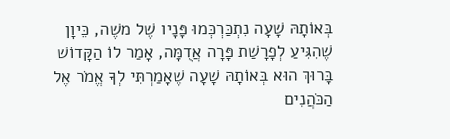בְּאוֹתָהּ שָׁעָה נִתְכַּרְכְּמוּ פָּנָיו שֶׁל משֶׁה, כֵּיוָן שֶׁהִגִּיעַ לְפָרָשַׁת פָּרָה אֲדֻמָּה, אָמַר לוֹ הַקָּדוֹשׁ בָּרוּךְ הוּא בְּאוֹתָהּ שָׁעָה שֶׁאָמַרְתִּי לְךָ אֱמֹר אֶל הַכֹּהֲנִים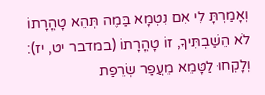וְאָמַרְתָּ לִי אִם נִטְמָא בַּמֶה תְּהֵא טָהֳרָתוֹ לֹא הֵשַׁבְתִּיךָ, זוֹ טָהֳרָתוֹ (במדבר יט, יז): וְלָקְחוּ לַטָּמֵא מֵעֲפַר שְׂרֵפַת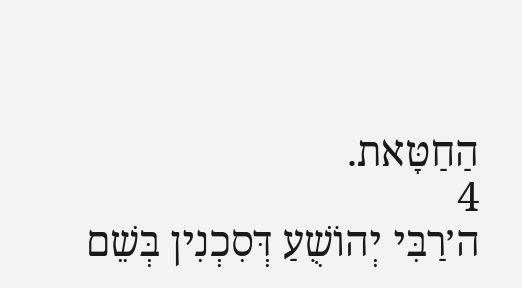הַחַטָּאת.
4
ה׳רַבִּי יְהוֹשֻׁעַ דְּסִכְנִין בְּשֵׁם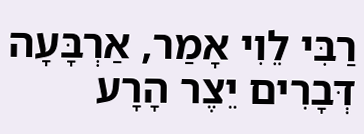רַבִּי לֵוִי אָמַר, אַרְבָּעָה דְּבָרִים יֵצֶר הָרָע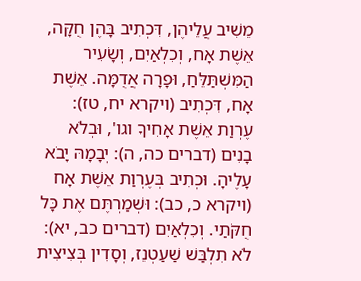מֵשִׁיב עֲלֵיהֶן, דִּכְתִיב בָּהֶן חֻקָּה, אֵשֶׁת אָח, וְכִלְאַיִם, וְשָׂעִיר הַמִּשְׁתַּלֵּחַ, וּפָרָה אֲדֻמָּה. אֵשֶׁת אָח, דִּכְתִיב (ויקרא יח, טז): עֶרְוַת אֵשֶׁת אָחִיךָ וגו', וּבְלֹא בָנִים (דברים כה, ה): יְבָמָהּ יָבֹא עָלֶיהָ. וּכְתִיב בְּעֶרְוַת אֵשֶׁת אָח (ויקרא כ, כב): וּשְׁמַרְתֶּם אֶת כָּל חֻקֹּתַי. וְכִלְאַיִם (דברים כב, יא): לֹא תִלְבַּשׁ שַׁעַטְנֵז, וְסָדִין בְּצִיצִית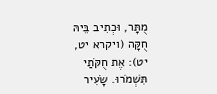מֻתָּר, וּכְתִיב בֵּיהּ חֻקָּה (ויקרא יט, יט): אֶת חֻקֹּתַי תִּשְׁמֹרוּ. שָׂעִיר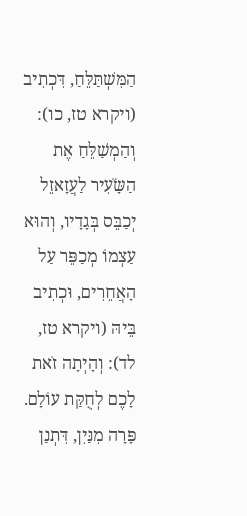הַמִּשְׁתַּלֵּחַ, דִּכְתִיב (ויקרא טז, כו): וְהַמְשַׁלֵּחַ אֶת הַשָֹּׂעִיר לַעֲזָאזֵל יְכַבֵּס בְּגָדָיו, וְהוּא עַצְמוֹ מְכַפֵּר עַל הָאֲחֵרִים, וּכְתִיב בֵּיהּ (ויקרא טז, לד): וְהָיְתָה זֹאת לָכֶם לְחֻקַּת עוֹלָם. פָּרָה מִנַּיִן, דִּתְנַן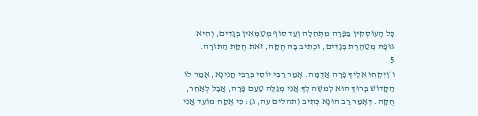כָּל הָעוֹסְקִין בַּפָּרָה מִתְּחִלָה וְעַד סוֹף מְטַמְּאִין בְּגָדִים, וְהִיא גוּפָהּ מְטַהֶרֶת בְּגָדִים, וּכְתִיב בָּהּ חֻקָּה, זֹאת חֻקַּת הַתּוֹרָה.
5
ו׳וְיִקְחוּ אֵלֶיךָ פָרָה אֲדֻמָּה. אָמַר רַבִּי יוֹסֵי בְּרַבִּי חֲנִינָא, אָמַר לוֹ הַקָּדוֹשׁ בָּרוּךְ הוּא לְמשֶׁה לְךָ אֲנִי מְגַלֶּה טַעַם פָּרָה, אֲבָל לְאַחֵר, חֻקָּה. דְּאָמַר רַב הוּנָא כְּתִיב (תהלים עה, ג): כִּי אֶקַח מוֹעֵד אֲנִי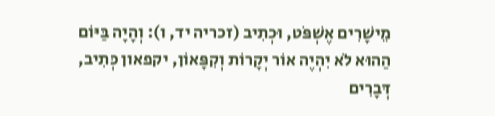מֵישָׁרִים אֶשְׁפֹּט, וּכְתִיב (זכריה יד, ו): וְהָיָה בַּיּוֹם הַהוּא לֹא יִהְיֶה אוֹר יְקָרוֹת וְקִפָּאוֹן, יקפאון כְּתִיב, דְּבָרִים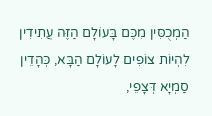הַמְכֻסִּין מִכֶּם בָּעוֹלָם הַזֶּה עֲתִידִין לִהְיוֹת צוֹפִים לָעוֹלָם הַבָּא, כְּהָדֵין סַמְיָא דְּצָפֵי,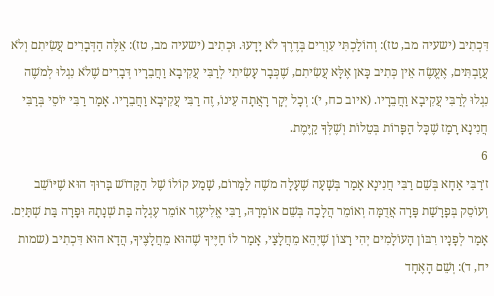דִּכְתִיב (ישעיה מב, טז): וְהוֹלַכְתִּי עִוְרִים בְּדֶרֶךְ לֹא יָדָעוּ. וּכְתִיב (ישעיה מב, טז): אֵלֶּה הַדְּבָרִים עֲשִׂיתִם וְלֹא עֲזַבְתִּים, אֶעֱשֶׂה אֵין כְּתִיב כָּאן אֶלָּא עֲשִׂיתִם, שֶׁכְּבָר עָשִׂיתִי לְרַבִּי עֲקִיבָא וַחֲבֵרָיו דְּבָרִים שֶׁלֹא נִגְלוּ לְמשֶׁה נִגְלוּ לְרַבִּי עֲקִיבָא וַחֲבֵרָיו. (איוב כח, י): וְכָל יְקָר רָאֲתָה עֵינוֹ, זֶה רַבִּי עֲקִיבָא וַחֲבֵרָיו. אָמַר רַבִּי יוֹסֵי בְּרַבִּי חֲנִינָא רָמַז שֶׁכָּל הַפָּרוֹת בְּטֵלוֹת וְשֶׁלְּךָ קַיֶּמֶת.
6
ז׳רַבִּי אַחָא בְּשֵׁם רַבִּי חֲנִינָא אָמַר בְּשָׁעָה שֶׁעָלָה משֶׁה לַמָּרוֹם, שָׁמַע קוֹלוֹ שֶׁל הַקָּדוֹשׁ בָּרוּךְ הוּא שֶׁיּוֹשֵׁב וְעוֹסֵק בְּפָרָשַׁת פָּרָה אֲדֻמָּה וְאוֹמֵר הֲלָכָה בְּשֵׁם אוֹמְרָהּ, רַבִּי אֱלִיעֶזֶר אוֹמֵר עֶגְלָה בַּת שְׁנָתָהּ וּפָרָה בַּת שְׁתַּיִם. אָמַר לְפָנָיו רִבּוֹן הָעוֹלָמִים יְהִי רָצוֹן שֶׁיְהֵא מֵחֲלָצַי, אָמַר לוֹ חַיֶּיךָ שֶׁהוּא מֵחֲלָצֶיךָ, הֲדָא הוּא דִּכְתִיב (שמות יח, ד): וְשֵׁם הָאֶחָד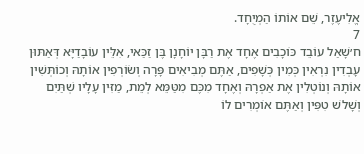אֱלִיעֶזֶר, שֵׁם אוֹתוֹ הַמְיֻחָד.
7
ח׳שָׁאַל עוֹבֵד כּוֹכָבִים אֶחָד אֶת רַבָּן יוֹחָנָן בֶּן זַכַּאי, אִלֵּין עוֹבָדַיָּא דְּאַתּוּן עָבְדִין נִרְאִין כְּמִין כְּשָׁפִים, אַתֶּם מְבִיאִים פָּרָה וְשׂוֹרְפִין אוֹתָהּ וְכוֹתְּשִׁין אוֹתָהּ וְנוֹטְלִין אֶת אַפְרָהּ וְאֶחָד מִכֶּם מִטַּמֵּא לְמֵת, מַזִּין עָלָיו שְׁתַּיִם וְשָׁלשׁ טִפִּין וְאַתֶּם אוֹמְרִים לוֹ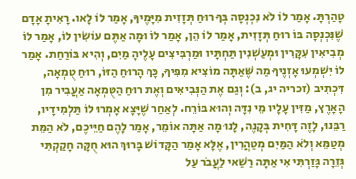טָהַרְתָּ. אָמַר לוֹ לֹא נִכְנְסָה בְּךָ רוּחַ תְּזָזִית מִיָּמֶיךָ, אָמַר לוֹ לָאו. רָאִיתָ אָדָם שֶׁנִּכְנְסָה בּוֹ רוּחַ תְּזָזִית, אָמַר לוֹ הֵן, אָמַר לוֹ וּמָה אַתֶּם עוֹשִׂין לוֹ, אָמַר לוֹ מְבִיאִין עִקָּרִין וּמְעַשְׁנִין תַּחְתָּיו וּמַרְבִּיצִים עָלֶיהָ מַיִם, וְהִיא בּוֹרַחַת. אָמַר לוֹ יִשְׁמְעוּ אָזְנֶיךָ מַה שֶּׁאַתָּה מוֹצִיא מִפִּיךָ, כָּךְ הָרוּחַ הַזּוֹ, רוּחַ טֻמְאָה, דִּכְתִיב (זכריה יג, ב): וְגַם אֶת הַנְּבִיאִים וְאֶת רוּחַ הַטֻּמְאָה אַעֲבִיר מִן הָאָרֶץ, מַזִּין עָלָיו מֵי נִדָּה וְהוּא בּוֹרֵח. לְאַחַר שֶׁיָּצָא אָמְרוּ לוֹ תַּלְמִידָיו, רַבֵּנוּ, לָזֶה דָּחִית בְּקָנֶה, לָנוּ מָה אַתָּה אוֹמֵר, אָמַר לָהֶם חַיֵּיכֶם, לֹא הַמֵּת מְטַמֵּא וְלֹא הַמַּיִם מְטַהֲרִין, אֶלָּא אָמַר הַקָּדוֹשׁ בָּרוּךְ הוּא חֻקָּה חָקַקְתִּי גְּזֵרָה גָּזַרְתִּי אִי אַתָּה רַשַׁאי לַעֲבֹר עַל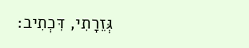גְּזֵרָתִי, דִּכְתִיב: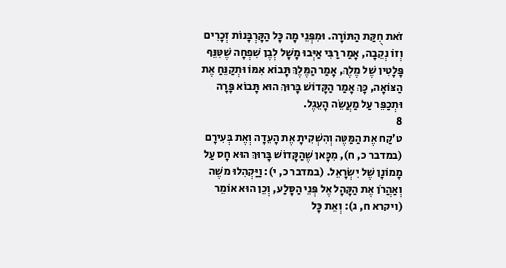זֹאת חֻקַּת הַתּוֹרָה. וּמִפְּנֵי מָה כָּל הַקָּרְבָּנוֹת זְכָרִים וְזוֹ נְקֵבָה, אָמַר רַבִּי אַיְּבוּ מָשָׁל לְבֶן שִׁפְחָה שֶׁטִּנֵּף פָּלָטִין שֶׁל מֶלֶךְ, אָמַר הַמֶּלֶךְ תָּבוֹא אִמּוֹ וּתְקַנֵּחַ אֶת הַצּוֹאָה, כָּךְ אָמַר הַקָּדוֹשׁ בָּרוּךְ הוּא תָּבוֹא פָּרָה וּתְכַפֵּר עַל מַעֲשֵׂה הָעֵגֶל.
8
ט׳קַח אֶת הַמַּטֶּה וְהִשְׁקִיתָ אֶת הָעֵדָה וְאֶת בְּעִירָם (במדבר כ, ח), מִכָּאן שֶׁהַקָּדוֹשׁ בָּרוּךְ הוּא חָס עַל מָמוֹנָן שֶׁל יִשְׂרָאֵל. (במדבר כ, י): וַיַּקְהִלוּ משֶׁה וְאַהֲרֹן אֶת הַקָּהָל אֶל פְּנֵי הַסָּלַע, וְכֵן הוּא אוֹמֵר (ויקרא ח, ג): וְאֵת כָּל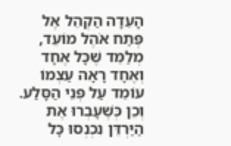הָעֵדָה הַקְהֵל אֶל פֶּתַח אֹהֶל מוֹעֵד, מְלַמֵּד שֶׁכָּל אֶחָד וְאֶחָד רָאָה עַצְמוֹ עוֹמֵד עַל פְּנֵי הַסָּלַע. וְכֵן כְּשֶׁעָבְרוּ אֶת הַיַּרְדֵּן נִכְנְסוּ כָּל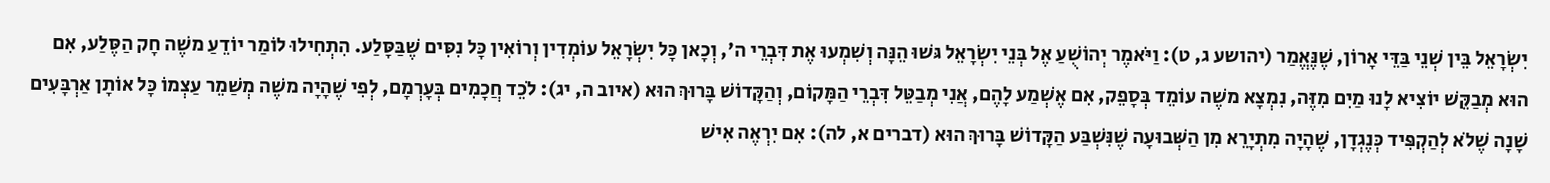יִשְׂרָאֵל בֵּין שְׁנֵי בַּדֵּי אָרוֹן, שֶׁנֶּאֱמַר (יהושע ג, ט): וַיֹּאמֶר יְהוֹשֻׁעַ אֶל בְּנֵי יִשְׂרָאֵל גּשׁוּ הֵנָּה וְשִׁמְעוּ אֶת דִּבְרֵי ה', וְכָאן כָּל יִשְׂרָאֵל עוֹמְדִין וְרוֹאִין כָּל נִסִּים שֶׁבַּסָּלַע. הִתְחִילוּ לוֹמַר יוֹדֵעַ משֶׁה חָק הַסֶּלַע, אִם הוּא מְבַקֵּשׁ יוֹצִיא לָנוּ מַיִם מִזֶּה, נִמְצָא משֶׁה עוֹמֵד בְּסָפֵק, אִם אֶשְׁמַע לָהֶם, אֲנִי מְבַטֵּל דִּבְרֵי הַמָּקוֹם, וְהַקָּדוֹשׁ בָּרוּךְ הוּא (איוב ה, יג): לֹכֵד חֲכָמִים בְּעָרְמָם, לְפִי שֶׁהָיָה משֶׁה מְשַׁמֵר עַצְמוֹ כָּל אוֹתָן אַרְבָּעִים שָׁנָה שֶׁלֹא לְהַקְפִּיד כְּנֶגְדָן, שֶׁהָיָה מִתְיָרֵא מִן הַשְּׁבוּעָה שֶׁנִּשְׁבַּע הַקָּדוֹשׁ בָּרוּךְ הוּא (דברים א, לה): אִם יִרְאֶה אִישׁ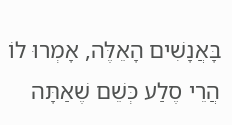בָּאֲנָשִׁים הָאֵלֶּה, אָמְרוּ לוֹ הֲרֵי סֶלַע כְּשֵׁם שֶׁאַתָּה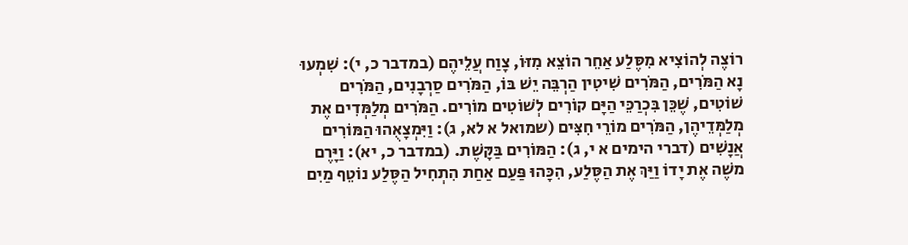רוֹצֶה לְהוֹצִיא מִסֶּלַע אַחֵר הוֹצֵא מִזּוֹ, צָוַח עֲלֵיהֶם (במדבר כ, י): שִׁמְעוּ נָא הַמֹּרִים, הַמֹּרִים שִׁיטִין הַרְבֵּה יֵשׁ בּוֹ, הַמֹּרִים סַרְבָנִים, הַמֹּרִים שׁוֹטִים, שֶׁכֵּן בִּכְרַכֵּי הַיָּם קוֹרִים לְשׁוֹטִים מוֹרִים. הַמֹּרִים מְלַמְּדִים אֶת מְלַמְּדֵיהֶן, הַמֹּרִים מוֹרֵי חִצִּים (שמואל א לא, ג): וַיִּמְצָאֻהוּ הַמּוֹרִים אֲנָשִׁים (דברי הימים א י, ג): הַמּוֹרִים בַּקָּשֶׁת. (במדבר כ, יא): וַיָּרֶם משֶׁה אֶת יָדוֹ וַיַּךְ אֶת הַסֶּלַע, הִכָּהוּ פַּעַם אַחַת הִתְחִיל הַסֶּלַע נוֹטֵף מַיִם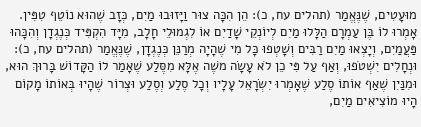מוּעָטִים, שֶׁנֶּאֱמַר (תהלים עח, כ): הֵן הִכָּה צוּר וַיָּזוּבוּ מַיִם, כְּזָב שֶׁהוּא נוֹטֵף טִפִּין. אָמְרוּ לוֹ בֶּן עַמְרָם הַלָּלוּ מַיִם לְיוֹנְקֵי שָׁדַיִם אוֹ לִגְמוּלֵי חָלָב, מִיָּד הִקְפִּיד כְּנֶגְדָן וְהִכָּהוּ פַּעֲמַיִם, וְיָצְאוּ מַיִם רַבִּים וְשָׁטְפוּ כָּל מִי שֶׁהָיָה מְרַנֵּן כְּנֶגְדָן, שֶׁנֶּאֱמַר (תהלים עח, כ): וּנְחָלִים יִשְׁטֹפוּ, וְאַף עַל פִּי כֵן לֹא עָשָׂה משֶׁה אֶלָּא מִסֶּלַע שֶׁאָמַר לוֹ הַקָּדוֹשׁ בָּרוּךְ הוּא, וּמִנַּיִן שֶׁאַף אוֹתוֹ סֶלַע שֶׁאָמְרוּ יִשְׂרָאֵל עָלָיו וְכָל סֶלַע וְסֶלַע וּצְרוֹר שֶׁהָיוּ בְּאוֹתוֹ מָקוֹם הָיוּ מוֹצִיאִים מַיִם,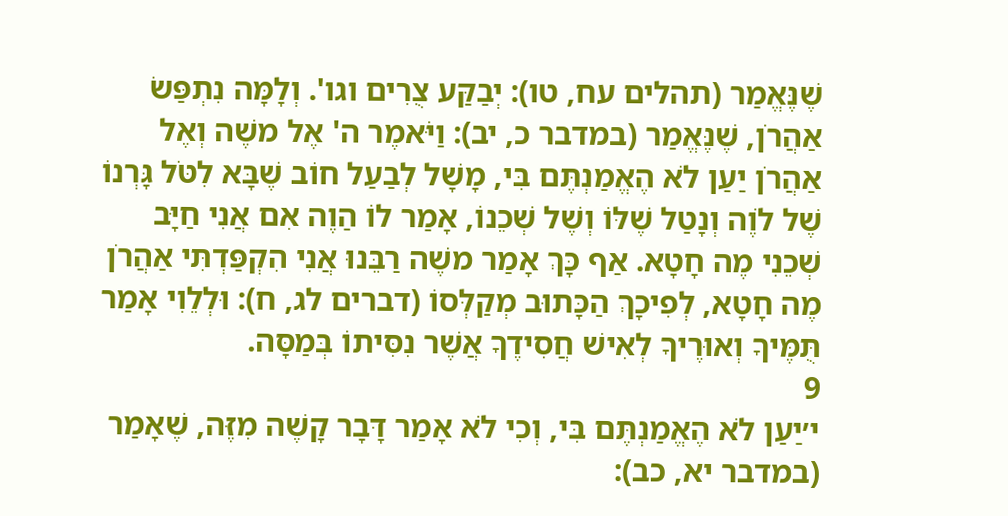שֶׁנֶּאֱמַר (תהלים עח, טו): יְבַקַּע צֻרִים וגו'. וְלָמָּה נִתְפַּשׂ אַהֲרֹן, שֶׁנֶּאֱמַר (במדבר כ, יב): וַיֹּאמֶר ה' אֶל משֶׁה וְאֶל אַהֲרֹן יַעַן לֹא הֶאֱמַנְתֶּם בִּי, מָשָׁל לְבַעַל חוֹב שֶׁבָּא לִטֹּל גָּרְנוֹ שֶׁל לֹוֶה וְנָטַל שֶׁלּוֹ וְשֶׁל שְׁכֵנוֹ, אָמַר לוֹ הַוֶה אִם אֲנִי חַיָּב שְׁכֵנִי מֶה חָטָא. אַף כָּךְ אָמַר משֶׁה רַבֵּנוּ אֲנִי הִקְפַּדְתִּי אַהֲרֹן מֶה חָטָא, לְפִיכָךְ הַכָּתוּב מְקַלְּסוֹ (דברים לג, ח): וּלְלֵוִי אָמַר תֻּמֶּיךָ וְאוּרֶיךָ לְאִישׁ חֲסִידֶךָ אֲשֶׁר נִסִּיתוֹ בְּמַסָּה.
9
י׳יַעַן לֹא הֶאֱמַנְתֶּם בִּי, וְכִי לֹא אָמַר דָּבָר קָשֶׁה מִזֶּה, שֶׁאָמַר (במדבר יא, כב):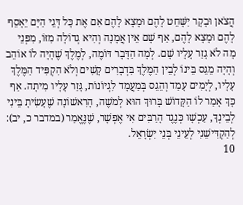הֲצֹאן וּבָקָר יִשָּׁחֵט לָהֶם וּמָצָא לָהֶם אִם אֶת כָּל דְּגֵי הַיָּם יֵאָסֵף לָהֶם וּמָצָא לָהֶם, אַף שָׁם אֵין אֲמָנָה וְהִיא גְדוֹלָה מִזּוֹ, מִפְּנֵי מָה לֹא גָזַר עָלָיו שָׁם. לְמָה הַדָּבָר דּוֹמֶה, לְמֶלֶךְ שֶׁהָיָה לוֹ אוֹהֵב וְהָיָה מֵגֵס בֵּינוֹ לְבֵין הַמֶּלֶךְ בִּדְבָרִים קָשִׁים וְלֹא הִקְפִּיד הַמֶּלֶךְ עָלָיו, לְיָמִים עָמַד וְהֵגֵס בְּמַעֲמָד לִגְיוֹנוֹת, גָּזַר עָלָיו מִיתָה. אַף כָּךְ אָמַר לוֹ הַקָּדוֹשׁ בָּרוּךְ הוּא לְמשֶׁה, הָרִאשׁוֹנָה שֶׁעָשִׂיתָ בֵּינִי לְבֵינְךָ, עַכְשָׁו כְּנֶגֶד הָרַבִּים אִי אֶפְשָׁר, שֶׁנֶּאֱמַר (במדבר כ, יב): לְהַקְדִּישֵׁנִי לְעֵינֵי בְּנֵי יִשְׂרָאֵל.
10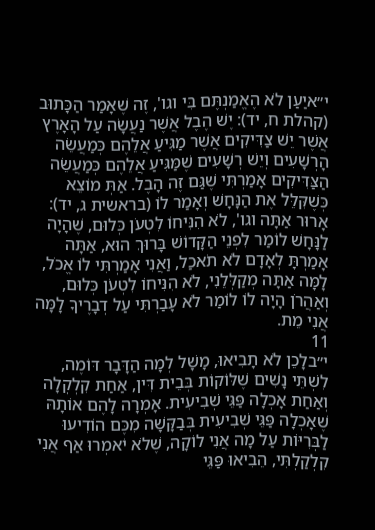י״איַעַן לֹא הֶאֱמַנְתֶּם בִּי וגו', זֶה שֶׁאָמַר הַכָּתוּב (קהלת ח, יד): יֶשׁ הֶבֶל אֲשֶׁר נַעֲשָׂה עַל הָאָרֶץ אֲשֶׁר יֵשׁ צַדִּיקִים אֲשֶׁר מַגִּיעַ אֲלֵהֶם כְּמַעֲשֵׂה הָרְשָׁעִים וְיֵשׁ רְשָׁעִים שֶׁמַּגִּיעַ אֲלֵהֶם כְּמַעֲשֵׂה הַצַּדִּיקִים אָמַרְתִּי שֶׁגַּם זֶה הָבֶל. אַתְּ מוֹצֵא כְּשֶׁקִּלֵּל אֶת הַנָּחָשׁ וְאָמַר לוֹ (בראשית ג, יד): אָרוּר אַתָּה וגו', לֹא הִנִּיחוֹ לִטְעֹן כְּלוּם, שֶׁהָיָה לַנָּחָשׁ לוֹמַר לִפְנֵי הַקָּדוֹשׁ בָּרוּךְ הוּא, אַתָּה אָמַרְתָּ לְאָדָם לֹא תֹאכַל, וַאֲנִי אָמַרְתִּי לוֹ אֱכֹל, לָמָּה אַתָּה מְקַלְּלֵנִי, לֹא הִנִּיחוֹ לִטְעֹן כְּלוּם, וְאַהֲרֹן הָיָה לוֹ לוֹמַר לֹא עָבַרְתִּי עַל דְבָרֶיךָ לָמָּה אֲנִי מֵת.
11
י״בלָכֵן לֹא תָבִיאוּ, מָשָׁל לְמָה הַדָּבָר דּוֹמֶה, לִשְׁתֵּי נָשִׁים שֶׁלּוֹקוֹת בְּבֵית דִּין, אַחַת קִלְקְלָה וְאַחַת אָכְלָה פַּגֵּי שְׁבִיעִית. אָמְרָה לָהֶם אוֹתָהּ שֶׁאָכְלָה פַּגֵּי שְׁבִיעִית בְּבַקָּשָׁה מִכֶּם הוֹדִיעוּ לַבְּרִיּוֹת עַל מָה אֲנִי לוֹקָה, שֶׁלֹא יֹאמְרוּ אַף אֲנִי קִלְקַלְתִּי, הֵבִיאוּ פַּגֵּי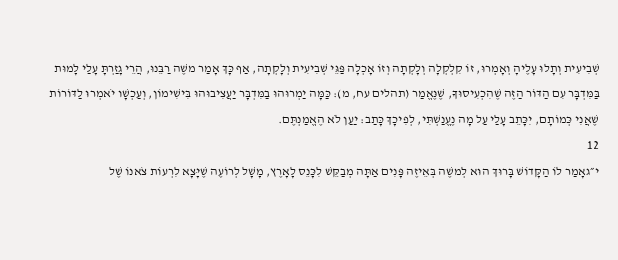שְׁבִיעִית וְתָלוּ עָלֶיהָ וְאָמְרוּ, זוֹ קִלְקְלָה וְלָקְתָה וְזוֹ אָכְלָה פַּגֵּי שְׁבִיעִית וְלָקְתָה, אַף כָּךְ אָמַר משֶׁה רַבֵּנוּ, הֲרֵי גָזַרְתָּ עָלַי לָמוּת בַּמִּדְבָּר עִם הַדּוֹר הַזֶּה שֶׁהִכְעִיסוּךָ, שֶׁנֶּאֱמַר (תהלים עח, מ): כַּמָּה יַמְרוּהוּ בַמִּדְבָּר יַעֲצִיבוּהוּ בִּישִׁימוֹן, וְעַכְשָׁו יֹאמְרוּ לַדּוֹרוֹת שֶׁאֲנִי כְּמוֹתָם, יִכָּתֵב עָלַי עַל מָה נֶעֱנַשְׁתִּי, לְפִיכָךְ כָּתַב: יַעַן לֹא הֶאֱמַנְתֶּם.
12
י״גאָמַר לוֹ הַקָּדוֹשׁ בָּרוּךְ הוּא לְמשֶׁה בְּאֵיזֶה פָּנִים אַתָּה מְבַקֵּשׁ לִכָּנֵס לָאָרֶץ, מָשָׁל לְרוֹעֶה שֶׁיָּצָא לִרְעוֹת צֹאנוֹ שֶׁל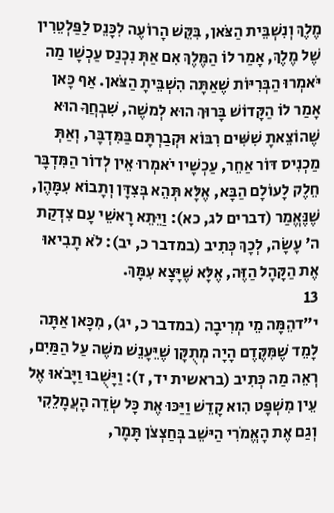מֶלֶךְ וְנִשְׁבֵּית הַצֹּאן, בִּקֵּשׁ הָרוֹעֶה לִכָּנֵס לַפַּלְטֵרִין שֶׁל מֶלֶךְ, אָמַר לוֹ הַמֶּלֶךְ אִם אַתְּ נִכְנַס עַכְשָׁו מַה יֹּאמְרוּ הַבְּרִיּוֹת שֶׁאַתָּה הִשְׁבֵּיתָ הַצֹּאן. אַף כָּאן אָמַר לוֹ הַקָּדוֹשׁ בָּרוּךְ הוּא לְמשֶׁה, שִׁבְחֲךָ הוּא שֶׁהוֹצֵאתָ שִׁשִּׁים רִבּוֹא וּקְבַרְתָּם בַּמִּדְבָּר, וְאַתְּ מַכְנִיס דּוֹר אַחֵר, עַכְשָׁיו יֹאמְרוּ אֵין לְדוֹר הַמִּדְבָּר חֵלֶק לָעוֹלָם הַבָּא, אֶלָּא תְּהֵא בְּצִדָּן וְתָבוֹא עִמָּהֶן, שֶׁנֶּאֱמַר (דברים לג, כא): וַיֵּתֵא רָאשֵׁי עָם צִדְקַת ה' עָשָׂה, לְכָךְ כְּתִיב (במדבר כ, יב): לֹא תָבִיאוּ אֶת הַקָּהָל הַזֶּה, אֶלָּא שֶׁיָּצָא עִמָּךְ.
13
י״דהֵמָּה מֵי מְרִיבָה (במדבר כ, יג), מִכָּאן אַתָּה לָמֵד שֶׁמִּקֶּדֶם הָיָה מְתֻקָּן שֶׁיֵּעָנֵשׁ משֶׁה עַל הַמַּיִם, רְאֵה מַה כְּתִיב (בראשית יד, ז): וַיָּשֻׁבוּ וַיָּבֹאוּ אֶל עֵין מִשְׁפָּט הִוא קָדֵשׁ וַיַּכּוּ אֶת כָּל שְׂדֵה הָעֲמָלֵקִי וְגַם אֶת הָאֱמֹרִי הַיּשֵׁב בְּחַצְצֹן תָּמָר,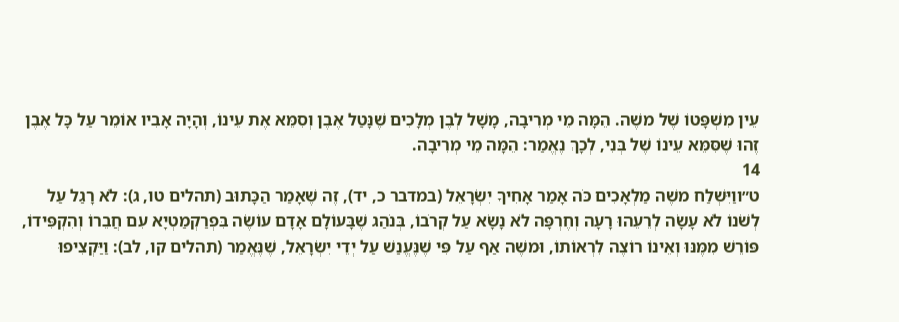עֵין מִשְׁפָּטוֹ שֶׁל משֶׁה. הֵמָּה מֵי מְרִיבָה, מָשָׁל לְבֶן מְלָכִים שֶׁנָּטַל אֶבֶן וְסִמֵּא אֶת עֵינוֹ, וְהָיָה אָבִיו אוֹמֵר עַל כָּל אֶבֶן זֶהוּ שֶׁסִּמֵּא עֵינוֹ שֶׁל בְּנִי, לְכָךְ נֶאֱמַר: הֵמָּה מֵי מְרִיבָה.
14
ט״ווַיִּשְׁלַח משֶׁה מַלְאָכִים כֹּה אָמַר אָחִיךָ יִשְׂרָאֵל (במדבר כ, יד), זֶה שֶׁאָמַר הַכָּתוּב (תהלים טו, ג): לֹא רָגַל עַל לְשֹׁנוֹ לֹא עָשָׂה לְרֵעֵהוּ רָעָה וְחֶרְפָּה לֹא נָשָׂא עַל קְרֹבוֹ, בְּנֹהַג שֶׁבָּעוֹלָם אָדָם עוֹשֶׂה בִּפְרַקְמַטְיָא עִם חֲבֵרוֹ וְהִקְפִּידוֹ, פּוֹרֵשׁ מִמֶּנּוּ וְאֵינוֹ רוֹצֶה לִרְאוֹתוֹ, וּמשֶׁה אַף עַל פִּי שֶׁנֶּעֱנַשׁ עַל יְדֵי יִשְׂרָאֵל, שֶׁנֶּאֱמַר (תהלים קו, לב): וַיַּקְצִיפוּ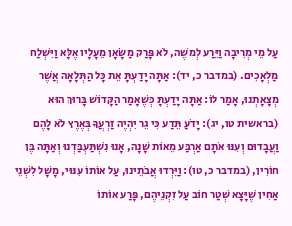עַל מֵי מְרִיבָה וַיֵּרַע לְמשֶׁה, לֹא פָּרַק מַשָֹּׂאָן מֵעָלָיו אֶלָּא וַיִּשְׁלַח מַלְאָכִים. (במדבר כ, יד): אַתָּה יָדַעְתָּ אֵת כָּל הַתְּלָאָה אֲשֶׁר מְצָאָתְנוּ, אָמַר לוֹ: אַתָּה יָדַעְתָּ כְּשֶׁאָמַר הַקָּדוֹשׁ בָּרוּךְ הוּא (בראשית טו, יג): יָדֹעַ תֵּדַע כִּי גֵר יִהְיֶה זַרְעֲךָ בְּאֶרֶץ לֹא לָהֶם וַעֲבָדוּם וְעִנּוּ אֹתָם אַרְבַּע מֵאוֹת שָׁנָה, אָנוּ נִשְׁתַּעְבַּדְנוּ וְאַתָּה בֶּן חוֹרִין, (במדבר כ, טו): וַיֵּרְדוּ אֲבֹתֵינוּ, עַל אוֹתוֹ עִנּוּי, מָשָׁל לִשְׁנֵי אַחִין שֶׁיָּצָא שְׁטַר חוֹב עַל זִקְנֵיהֶם, פָּרַע אוֹתוֹ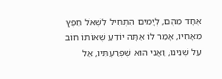אֶחָד מֵהֶם, לְיָמִים הִתְחִיל לִשְׁאֹל חֵפֶץ מֵאָחִיו, אָמַר לוֹ אַתָּה יוֹדֵעַ שֶׁאוֹתוֹ חוֹב עַל שְׁנֵינוּ, וַאֲנִי הוּא שֶׁפְּרַעְתִּיו, אַל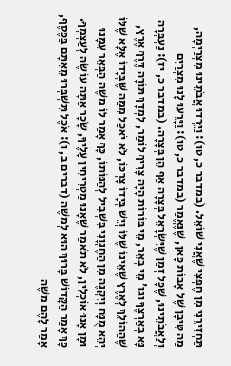תַּחְזִירֵנִי מִן חֶפְצִי שֶׁאֲנִי שׁוֹאֵל. (במדבר כ, טו): וַיֵּרְדוּ אֲבֹתֵינוּ מִצְרַיְמָה, מַה טִּיבָן שֶׁל אָבוֹת כָּאן, שֶׁנֶּאֱמַר (במדבר כ, טו): וַיָּרֵעוּ לָנוּ מִצְרַיִם וְלַאֲבֹתֵינוּ, שֶׁכָּל זְמַן שֶׁיִּשְׂרָאֵל בְּצָרָה אַף הֵן בְּצָרָה. (במדבר כ, יז): נַעְבְּרָה נָּא בְאַרְצֶךָ וגו' מֵי בְאֵר, מֵי בּוֹרוֹת הָיָה צָרִיךְ לוֹמַר, לִמְדָךְ תּוֹרָה דֶּרֶךְ אֶרֶץ, שֶׁהַהוֹלֵךְ לְאֶרֶץ שֶׁאֵינוֹ שֶׁלּוֹ וְיֵשׁ בְּיָדוֹ צָרְכּוֹ, לֹא יֹאכַל מִמַּה שֶּׁבְּיָדוֹ אֶלָּא שֶׁלּוֹ יְהֵא מֻנָּח וְיִקְנֶה מִן הַחֶנְוָנִי בִּשְׁבִיל לְהַנּוֹתוֹ, כָּךְ אָמַר לוֹ משֶׁה הַבְּאֵר עִמָּנוּ וּמָן אָנוּ אוֹכְלִין, לֹא תֹאמַר שֶׁאָנוּ מַטְרִיחִין עָלֶיךָ, שָׂכָר אַתָּה עוֹשֶׂה לְעַצְמְךָ. כָּךְ אָמַר הַקָּדוֹשׁ בָּרוּךְ הוּא לְמשֶׁה (דברים ב, ו): אֹכֶל תִּשְׁבְּרוּ מֵאִתָּם בַּכֶּסֶף, אָמַר לָהֶם משֶׁה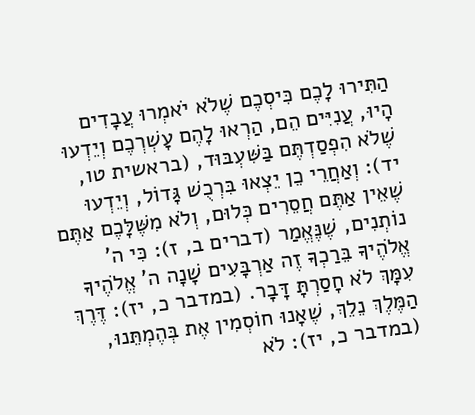הַתִּירוּ לָכֶם כִּיסְכֶם שֶׁלֹא יֹאמְרוּ עֲבָדִים הָיוּ, עֲנִיִּים הֵם, הַרְאוּ לָהֶם עָשְׁרְכֶם וְיֵדְעוּ שֶׁלֹא הִפְסַדְתֶּם בַּשִּׁעְבּוּד, (בראשית טו, יד): וְאַחֲרֵי כֵן יֵצְאוּ בִּרְכֻשׁ גָּדוֹל, וְיֵדְעוּ שֶׁאֵין אַתֶּם חֲסֵרִים כְּלוּם, וְלֹא מִשֶּׁלָּכֶם אַתֶּם נוֹתְנִים, שֶׁנֶּאֱמַר (דברים ב, ז): כִּי ה' אֱלֹהֶיךָ בֵּרַכְךָ זֶה אַרְבָּעִים שָׁנָה ה' אֱלֹהֶיךָ עִמָּךְ לֹא חָסַרְתָּ דָּבָר. (במדבר כ, יז): דֶּרֶךְ הַמֶּלֶךְ נֵלֵךְ, שֶׁאָנוּ חוֹסְמִין אֶת בְּהֶמְתֵּנוּ, (במדבר כ, יז): לֹא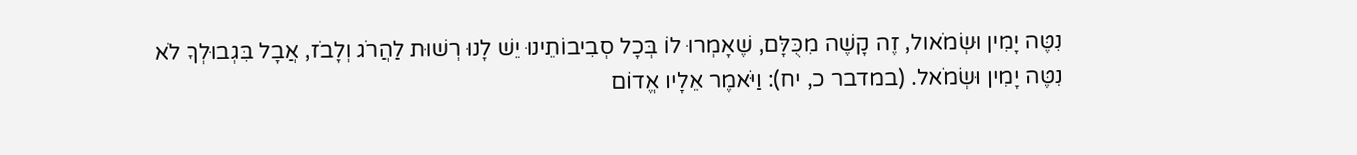נִטֶּה יָמִין וּשְׂמֹאול, זֶה קָשֶׁה מִכֻּלָּם, שֶׁאָמְרוּ לוֹ בְּכָל סְבִיבוֹתֵינוּ יֵשׁ לָנוּ רְשׁוּת לַהֲרֹג וְלָבֹז, אֲבָל בִּגְבוּלְךָ לֹא נִטֶּה יָמִין וּשְׂמֹאל. (במדבר כ, יח): וַיֹּאמֶר אֵלָיו אֱדוֹם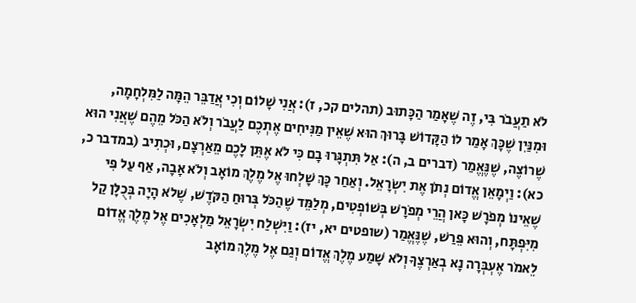לֹא תַעֲבֹר בִּי, זֶה שֶׁאָמַר הַכָּתוּב (תהלים קכ, ז): אֲנִי שָׁלוֹם וְכִי אֲדַבֵּר הֵמָּה לַמִּלְחָמָה, וּמִנַּיִן שֶׁכָּךְ אָמַר לוֹ הַקָּדוֹשׁ בָּרוּךְ הוּא שֶׁאֵין מַנִּיחִים אֶתְכֶם לַעֲבֹר וְלֹא הַכֹּל מֵהֶם שֶׁאֲנִי הוּא שֶׁרוֹצֶה, שֶׁנֶּאֱמַר (דברים ב, ה): אַל תִּתְגָּרוּ בָם כִּי לֹא אֶתֵּן לָכֶם מֵאַרְצָם, וּכְתִיב (במדבר כ, כא): וַיְמָאֵן אֱדוֹם נְתֹן אֶת יִשְׂרָאֵל. וְאַחַר כָּךְ שָׁלְחוּ אֶל מֶלֶךְ מוֹאָב וְלֹא אָבָה, אַף עַל פִּי שֶׁאֵינוֹ מְפֹרָשׁ כָּאן הֲרֵי מְפֹרָשׁ בְּשׁוֹפְטִים, מְלַמֵּד שֶׁהַכֹּל בְּרוּחַ הַקֹּדֶשׁ, שֶׁלֹא הָיָה בְּכֻלָּן קַל מִיִּפְתָּח, וְהוּא פֵּרַשׁ, שֶׁנֶּאֱמַר (שופטים יא, יז): וַיִּשְׁלַח יִשְׂרָאֵל מַלְאָכִים אֶל מֶלֶךְ אֱדוֹם לֵאמֹר אֶעְבְּרָה נָא בְאַרְצֶךָ וְלֹא שָׁמַע מֶלֶךְ אֱדוֹם וְגַם אֶל מֶלֶךְ מוֹאָב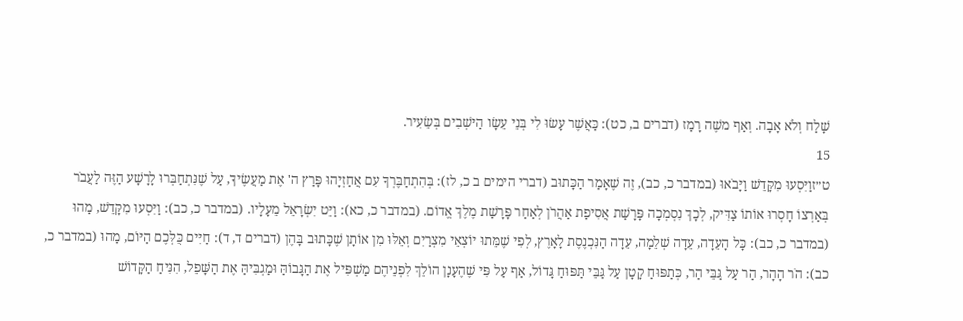שָׁלַח וְלֹא אָבָה. וְאַף משֶׁה רָמַז (דברים ב, כט): כַּאֲשֶׁר עָשׂוּ לִי בְּנֵי עֵשָׂו הַיּשְׁבִים בְּשֵׂעִיר.
15
ט״זוַיִּסְעוּ מִקָּדֵשׁ וַיָּבֹאוּ (במדבר כ, כב), זֶה שֶׁאָמַר הַכָּתוּב (דברי הימים ב כ, לז): בְּהִתְחַבֶּרְךָ עִם אֲחַזְיָהוּ פָּרַץ ה' אֶת מַעֲשֶׂיךָ, עַל שֶׁנִּתְחַבְּרוּ לָרָשָׁע הַזֶּה לַעֲבֹר בְּאַרְצוֹ חָסְרוּ אוֹתוֹ צַדִּיק, לְכָךְ נִסְמְכָה פָּרָשַׁת אֲסִיפַת אַהֲרֹן לְאַחַר פָּרָשַׁת מֶלֶךְ אֱדוֹם. (במדבר כ, כא): וַיֵּט יִשְׂרָאֵל מֵעָלָיו. (במדבר כ, כב): וַיִּסְעוּ מִקָּדֵשׁ, מַהוּ (במדבר כ, כב): כָּל הָעֵדָה, עֵדָה שְׁלֵמָה, עֵדָה הַנִּכְנֶסֶת לָאָרֶץ, לְפִי שֶׁמֵּתוּ יוֹצְאֵי מִצְרַיִם וְאֵלּוּ מִן אוֹתָן שֶׁכָּתוּב בָּהֶן (דברים ד, ד): חַיִּים כֻּלְּכֶם הַיּוֹם, מַהוּ (במדבר כ, כב): הֹר הָהָר, הַר עַל גַּבֵּי הַר, כְּתַפּוּחַ קָטָן עַל גַּבֵּי תַּפּוּחַ גָּדוֹל, אַף עַל פִּי שֶׁהֶעָנָן הוֹלֵךְ לִפְנֵיהֶם מַשְׁפִּיל אֶת הַגָּבוֹהַּ וּמַגְבִּיהַּ אֶת הַשָּׁפֵל, הִנִּיחַ הַקָּדוֹשׁ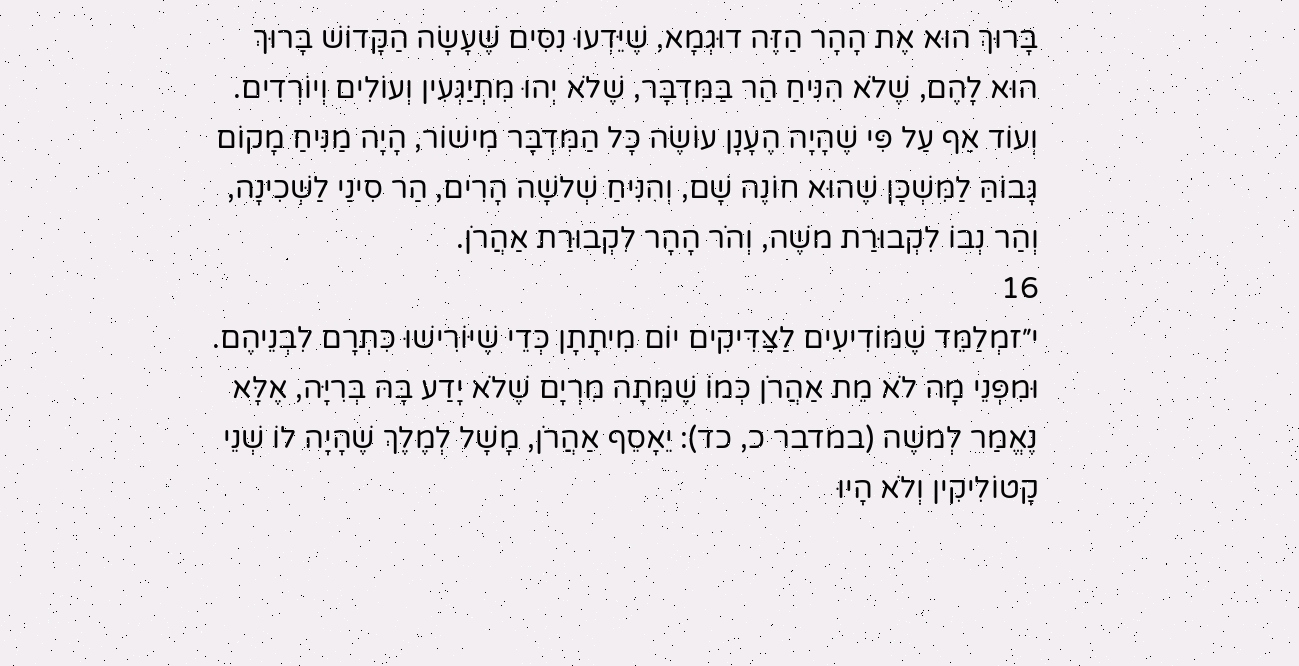בָּרוּךְ הוּא אֶת הָהָר הַזֶּה דוּגְמָא, שֶׁיֵּדְעוּ נִסִּים שֶׁעָשָׂה הַקָּדוֹשׁ בָּרוּךְ הוּא לָהֶם, שֶׁלֹא הִנִּיחַ הַר בַּמִּדְבָּר, שֶׁלֹא יְהוּ מִתְיַגְּעִין וְעוֹלִים וְיוֹרְדִים. וְעוֹד אַף עַל פִּי שֶׁהָיָה הֶעָנָן עוֹשֶׂה כָּל הַמִּדְבָּר מִישׁוֹר, הָיָה מַנִּיחַ מָקוֹם גָּבוֹהַּ לַמִּשְׁכָּן שֶׁהוּא חוֹנֶה שָׁם, וְהִנִּיחַ שְׁלשָׁה הָרִים, הַר סִינַי לַשְּׁכִינָה, וְהַר נְבוֹ לִקְבוּרַת משֶׁה, וְהֹר הָהָר לִקְבוּרַת אַהֲרֹן.
16
י״זמְלַמֵּד שֶׁמּוֹדִיעִים לַצַּדִּיקִים יוֹם מִיתָתָן כְּדֵי שֶׁיּוֹרִישׁוּ כִּתְרָם לִבְנֵיהֶם. וּמִפְּנֵי מָה לֹא מֵת אַהֲרֹן כְּמוֹ שֶׁמֵּתָה מִרְיָם שֶׁלֹא יָדַע בָּהּ בְּרִיָּה, אֶלָּא נֶאֱמַר לְמשֶׁה (במדבר כ, כד): יֵאָסֵף אַהֲרֹן, מָשָׁל לְמֶלֶךְ שֶׁהָיָה לוֹ שְׁנֵי קָטוֹלִיקִין וְלֹא הָיוּ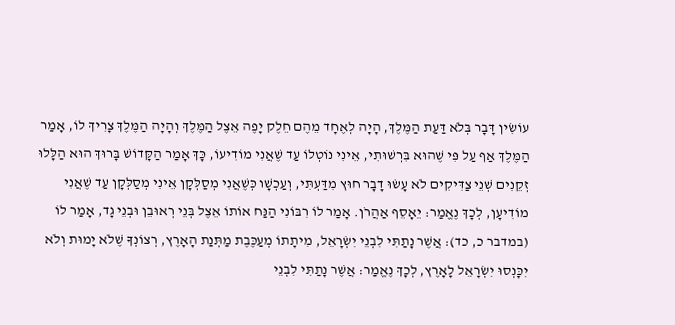עוֹשִׂין דָּבָר בְּלֹא דַּעַת הַמֶּלֶךְ, הָיָה לְאֶחָד מֵהֶם חֵלֶק יָפֶה אֵצֶל הַמֶּלֶךְ וְהָיָה הַמֶּלֶךְ צָרִיךְ לוֹ, אָמַר הַמֶּלֶךְ אַף עַל פִּי שֶׁהוּא בִּרְשׁוּתִי, אֵינִי נוֹטְלוֹ עַד שֶׁאֲנִי מוֹדִיעוֹ, כָּךְ אָמַר הַקָּדוֹשׁ בָּרוּךְ הוּא הַלָּלוּ זְקֵנִים שְׁנֵי צַדִּיקִים לֹא עָשׂוּ דָבָר חוּץ מִדַּעְתִּי, וְעַכְשָׁו כְּשֶׁאֲנִי מְסַלְּקָן אֵינִי מְסַלְּקָן עַד שֶׁאֲנִי מוֹדִיעָן, לְכָךְ נֶאֱמַר: יֵאָסֵף אַהֲרֹן. אָמַר לוֹ רִבּוֹנִי הַנַּח אוֹתוֹ אֵצֶל בְּנֵי רְאוּבֵן וּבְנֵי גָד, אָמַר לוֹ (במדבר כ, כד): אֲשֶׁר נָתַתִּי לִבְנֵי יִשְׂרָאֵל, מִיתָתוֹ מְעַכֶּבֶת מַתְּנַת הָאָרֶץ, רְצוֹנְךָ שֶׁלֹא יָמוּת וְלֹא יִכָּנְסוּ יִשְׂרָאֵל לָאָרֶץ, לְכָךְ נֶאֱמַר: אֲשֶׁר נָתַתִּי לִבְנֵי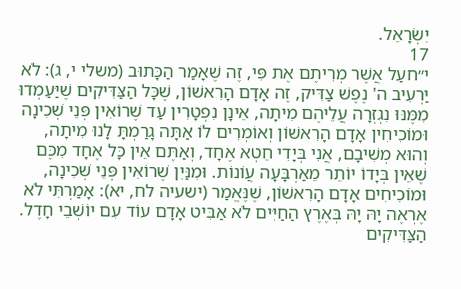יִשְׂרָאֵל.
17
י״חעַל אֲשֶׁר מְרִיתֶם אֶת פִּי, זֶה שֶׁאָמַר הַכָּתוּב (משלי י, ג): לֹא יַרְעִיב ה' נֶפֶשׁ צַדִּיק, זֶה אָדָם הָרִאשׁוֹן, שֶׁכָּל הַצַּדִּיקִים שֶׁיַּעַמְדוּ מִמֶּנּוּ נִגְזְרָה עֲלֵיהֶם מִיתָה, אֵינָן נִפְטָרִין עַד שֶׁרוֹאִין פְּנֵי שְׁכִינָה וּמוֹכִיחִין אָדָם הָרִאשׁוֹן וְאוֹמְרִים לוֹ אַתָּה גָרַמְתָּ לָנוּ מִיתָה, וְהוּא מְשִׁיבָם, אֲנִי בְּיָדִי חֵטְא אֶחָד, וְאַתֶּם אֵין כָּל אֶחָד מִכֶּם שֶׁאֵין בְּיָדוֹ יוֹתֵר מֵאַרְבָּעָה עֲוֹנוֹת. וּמִנַּיִן שֶׁרוֹאִין פְּנֵי שְׁכִינָה, וּמוֹכִיחִים אָדָם הָרִאשׁוֹן, שֶׁנֶּאֱמַר (ישעיה לח, יא): אָמַרְתִּי לֹא אֶרְאֶה יָהּ יָהּ בְּאֶרֶץ הַחַיִּים לֹא אַבִּיט אָדָם עוֹד עִם יוֹשְׁבֵי חָדֶל. הַצַּדִּיקִים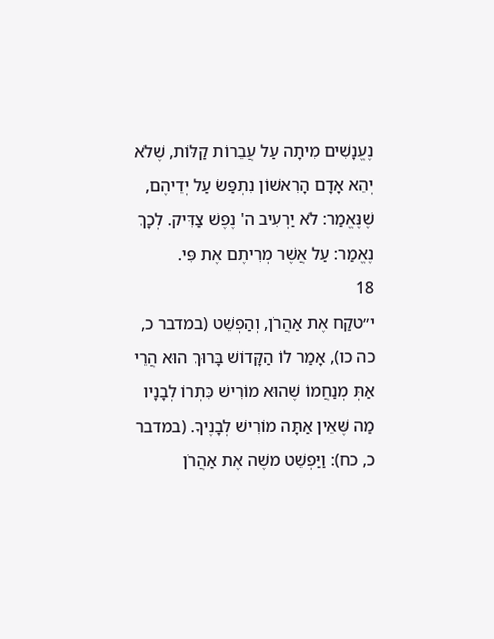נֶעֱנָשִׁים מִיתָה עַל עֲבֵרוֹת קַלּוֹת, שֶׁלֹא יְהֵא אָדָם הָרִאשׁוֹן נִתְפַּשׂ עַל יְדֵיהֶם, שֶׁנֶּאֱמַר: לֹא יַרְעִיב ה' נֶפֶשׁ צַדִּיק. לְכָךְ נֶאֱמַר: עַל אֲשֶׁר מְרִיתֶם אֶת פִּי.
18
י״טקַח אֶת אַהֲרֹן, וְהַפְשֵׁט (במדבר כ, כה כו), אָמַר לוֹ הַקָּדוֹשׁ בָּרוּךְ הוּא הֲרֵי אַתְּ מְנַחֲמוֹ שֶׁהוּא מוֹרִישׁ כִּתְרוֹ לְבָנָיו מַה שֶּׁאֵין אַתָּה מוֹרִישׁ לְבָנֶיךָ. (במדבר כ, כח): וַיַּפְשֵׁט משֶׁה אֶת אַהֲרֹן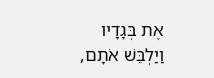אֶת בְּגָדָיו וַיַלְבֵּשׁ אֹתָם,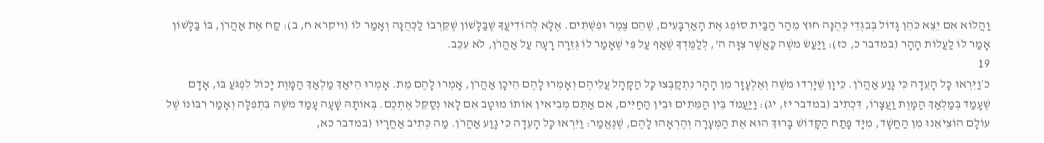וַהֲלוֹא אִם יֵצֵא כֹּהֵן גָּדוֹל בְּבִגְדֵי כְּהֻנָּה חוּץ מֵהַר הַבַּיִת סוֹפֵג אֶת הָאַרְבָּעִים, שֶׁהֵם צֶמֶר וּפִשְׁתִּים. אֶלָּא לְהוֹדִיעֲךָ שֶׁבַּלָּשׁוֹן שֶׁקֵּרְבוֹ לַכְּהֻנָּה וְאָמַר לוֹ (ויקרא ח, ב): קַח אֶת אַהֲרֹן, בּוֹ בַּלָּשׁוֹן אָמַר לוֹ לַעֲלוֹת הָהָר (במדבר כ, כז): וַיַּעַשׂ משֶׁה כַּאֲשֶׁר צִוָּה ה', לְלַמֶּדְךָ שֶׁאַף עַל פִּי שֶׁאָמַר לוֹ גְּזֵרָה רָעָה עַל אַהֲרֹן, לֹא עִכֵּב.
19
כ׳וַיִּרְאוּ כָּל הָעֵדָה כִּי גָוַע אַהֲרֹן. כֵּיוָן שֶׁיָּרְדוּ משֶׁה וְאֶלְעָזָר מִן הָהָר נִתְקַבְּצוּ כָּל הַקָּהָל עֲלֵיהֶם וְאָמְרוּ לָהֶם הֵיכָן אַהֲרֹן, אָמְרוּ לָהֶם מֵת. אָמְרוּ הֵיאַךְ מַלְאַךְ הַמָּוֶת יָכוֹל לִפְגֹּעַ בּוֹ, אָדָם שֶׁעָמַד בְּמַלְאַךְ הַמָּוֶת וַעֲצָרוֹ, דִּכְתִיב (במדבר יז, יג): וַיַּעֲמֹד בֵּין הַמֵּתִים וּבֵין הַחַיִּים, אִם אַתֶּם מְבִיאִין אוֹתוֹ מוּטָב אִם לָאו נְסַקֵּל אֶתְכֶם. בְּאוֹתָהּ שָׁעָה עָמַד משֶׁה בִּתְפִלָּה וְאָמַר רִבּוֹנוֹ שֶׁל עוֹלָם הוֹצִיאֵנוּ מִן הַחֲשָׁד, מִיָּד פָּתַח הַקָּדוֹשׁ בָּרוּךְ הוּא אֶת הַמְּעָרָה וְהֶרְאָהוּ לָהֶם, שֶׁנֶּאֱמַר: וַיִּרְאוּ כָּל הָעֵדָה כִּי גָוַע אַהֲרֹן. מַה כְּתִיב אַחֲרָיו (במדבר כא,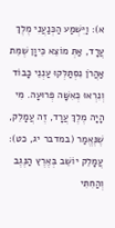א): וַיִּשְׁמַע הַכְּנַעֲנִי מֶלֶךְ עֲרָד, אַתְּ מוֹצֵא כֵּיוָן שֶׁמֵּת אַהֲרֹן נִסְתַּלְּקוּ עַנְנֵי כָּבוֹד וְנִרְאוּ כְּאִשָּׁה פְּרוּעָה. מִי הָיָה מֶלֶךְ עֲרָד, זֶה עֲמָלֵק, שֶׁנֶּאֱמַר (במדבר יג, כט): עֲמָלֵק יוֹשֵׁב בְּאֶרֶץ הַנֶּגֶב וְהַחִתִּי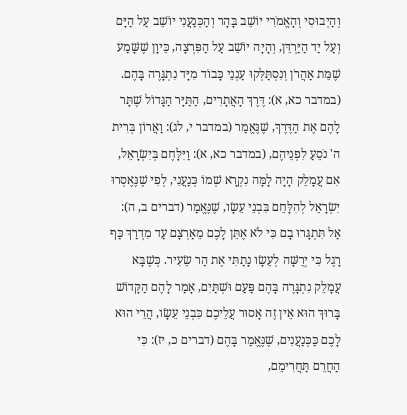וְהַיְבוּסִי וְהָאֱמֹרִי יוֹשֵׁב בָּהָר וְהַכְּנַעֲנִי יוֹשֵׁב עַל הַיָּם וְעַל יַד הַיַּרְדֵּן, וְהָיָה יוֹשֵׁב עַל הַפִּרְצָה, כֵּיוָן שֶׁשָּׁמַע שֶׁמֵּת אַהֲרֹן וְנִסְתַּלְּקוּ עַנְנֵי כָּבוֹד מִיָּד נִתְגָּרֶה בָּהֶם. (במדבר כא, א): דֶּרֶךְ הָאֲתָרִים, הַתַּיָּר הַגָּדוֹל שֶׁתָּר לָהֶם אֶת הַדֶּרֶךְ, שֶׁנֶּאֱמַר (במדבר י, לג): וַאֲרוֹן בְּרִית ה' נֹסֵעַ לִפְנֵיהֶם, (במדבר כא, א): וַיִּלָּחֶם בְּיִשְׂרָאֵל, אִם עֲמָלֵק הָיָה לָמָּה נִקְרָא שְׁמוֹ כְּנַעֲנִי, לְפִי שֶׁנֶּאֶסְרוּ יִשְׂרָאֵל לְהִלָּחֵם בִּבְנֵי עֵשָׂו, שֶׁנֶּאֱמַר (דברים ב, ה): אַל תִּתְגָּרוּ בָם כִּי לֹא אֶתֵּן לָכֶם מֵאַרְצָם עַד מִדְרַךְ כַּף רָגֶל כִּי יְרֻשָּׁה לְעֵשָׂו נָתַתִּי אֶת הַר שֵׂעִיר. כְּשֶׁבָּא עֲמָלֵק נִתְגָּרֶה בָּהֶם פַּעַם וּשְׁתַּיִם, אָמַר לָהֶם הַקָּדוֹשׁ בָּרוּךְ הוּא אֵין זֶה אָסוּר עֲלֵיכֶם כִּבְנֵי עֵשָׂו, הֲרֵי הוּא לָכֶם כַּכְּנַעֲנִים, שֶׁנֶּאֱמַר בָּהֶם (דברים כ, יז): כִּי הַחֲרֵם תַּחֲרִימֵם,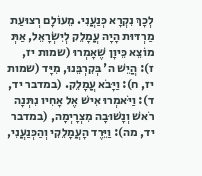לְכָךְ נִקְרָא כְּנַעֲנִי. מֵעוֹלָם רְצוּעַת מַרְדּוּת הָיָה עֲמָלֵק לְיִשְׂרָאֵל, אַתְּ מוֹצֵא כֵּיוָן שֶׁאָמְרוּ (שמות יז, ז): הֲיֵשׁ ה' בְּקִרְבֵּנוּ, מִיָּד (שמות יז, ח): וַיָּבֹא עֲמָלֵק. (במדבר יד, ד): וַיֹּאמְרוּ אִישׁ אֶל אָחִיו נִתְּנָה רֹאשׁ וְנָשׁוּבָה מִצְרָיְמָה, (במדבר יד, מה): וַיֵּרֶד הָעֲמָלֵקִי וְהַכְּנַעֲנִי,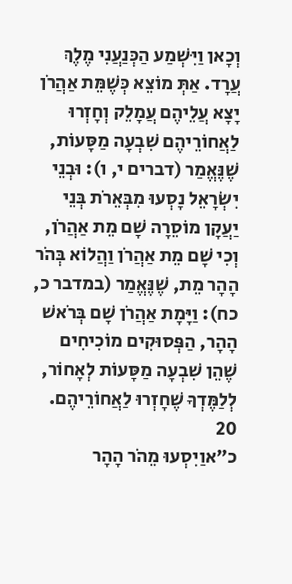וְכָאן וַיִּשְׁמַע הַכְּנַעֲנִי מֶלֶךְ עֲרָד. אַתְּ מוֹצֵא כְּשֶׁמֵּת אַהֲרֹן יָצָא עֲלֵיהֶם עֲמָלֵק וְחָזְרוּ לַאֲחוֹרֵיהֶם שִׁבְעָה מַסָּעוֹת, שֶׁנֶּאֱמַר (דברים י, ו): וּבְנֵי יִשְׂרָאֵל נָסְעוּ מִבְּאֵרֹת בְּנֵי יַעֲקָן מוֹסֵרָה שָׁם מֵת אַהֲרֹן, וְכִי שָׁם מֵת אַהֲרֹן וַהֲלוֹא בְּהֹר הָהָר מֵת, שֶׁנֶּאֱמַר (במדבר כ, כח): וַיָּמָת אַהֲרֹן שָׁם בְּרֹאשׁ הָהָר, הַפְּסוּקִים מוֹכִיחִים שֶׁהֵן שִׁבְעָה מַסָּעוֹת לְאָחוֹר, לְלַמֶּדְךָ שֶׁחָזְרוּ לַאֲחוֹרֵיהֶם.
20
כ״אוַיִסְעוּ מֵהֹר הָהָר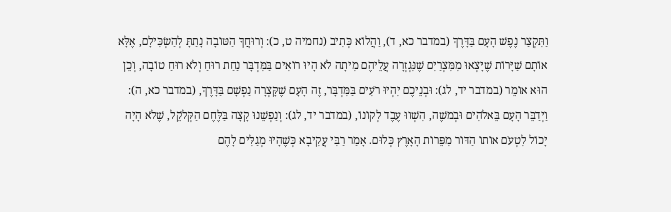וַתִּקְצַר נֶפֶשׁ הָעָם בַּדָּרֶךְ (במדבר כא, ד), וַהֲלוֹא כְּתִיב (נחמיה ט, כ): וְרוּחֲךָ הַטּוֹבָה נָתַתָּ לְהַשְׂכִּילָם, אֶלָּא אוֹתָם שַׁיָּרוֹת שֶׁיָּצְאוּ מִמִּצְרַיִם שֶׁנִּגְזְרָה עֲלֵיהֶם מִיתָה לֹא הָיוּ רוֹאִים בַּמִּדְבָּר נַחַת רוּחַ וְלֹא רוּחַ טוֹבָה, וְכֵן הוּא אוֹמֵר (במדבר יד, לג): וּבְנֵיכֶם יִהְיוּ רֹעִים בַּמִּדְבָּר, זֶה הָעָם שֶׁקָּצְרָה נַפְשָׁם בַּדָּרֶךְ, (במדבר כא, ה): וַיְדַבֵּר הָעָם בֵּאלֹהִים וּבְמשֶׁה, הִשְׁווּ עֶבֶד לְקוֹנוֹ, (במדבר יד, לג): וְנַפְשֵׁנוּ קָצָה בַּלֶּחֶם הַקְּלֹקֵל, שֶׁלֹא הָיָה יָכוֹל לִטְעֹם אוֹתוֹ הַדּוֹר מִפֵּרוֹת הָאָרֶץ כְּלוּם. אָמַר רַבִּי עֲקִיבָא כְּשֶׁהָיוּ מְגַלִּים לָהֶם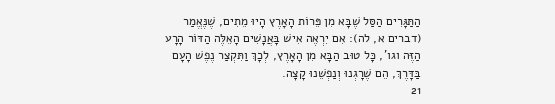הַתַּגָּרִים הַסַּל שֶׁבָּא מִן פֵּרוֹת הָאָרֶץ הָיוּ מֵתִים, שֶׁנֶּאֱמַר (דברים א, לה): אִם יִרְאֶה אִישׁ בָּאֲנָשִׁים הָאֵלֶּה הַדּוֹר הָרָע הַזֶּה וגו', כָּל טוּב הַבָּא מִן הָאָרֶץ, לְכָךְ וַתִּקְצַר נֶפֶשׁ הָעָם בַּדָּרֶךְ, הֵם שֶׁרָגְנוּ וְנַפְשֵׁנוּ קָצָה.
21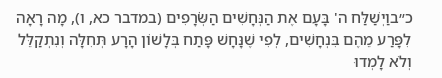כ״בוַיְשַׁלַּח ה' בָּעָם אֶת הַנְּחָשִׁים הַשְֹּׂרָפִים (במדבר כא, ו), מָה רָאָה לִפָּרַע מֵהֶם בִּנְחָשִׁים, לְפִי שֶׁנָּחָשׁ פָּתַח בְּלָשׁוֹן הָרָע תְּחִלָּה וְנִתְקַלֵּל וְלֹא לָמְדוּ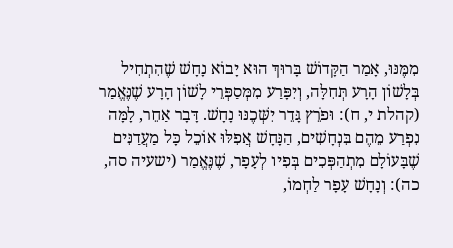מִמֶּנּוּ, אָמַר הַקָּדוֹשׁ בָּרוּךְ הוּא יָבוֹא נָחָשׁ שֶׁהִתְחִיל בְּלָשׁוֹן הָרָע תְּחִלָּה, וְיִפָּרַע מִמְּסַפְּרֵי לָשׁוֹן הָרָע שֶׁנֶּאֱמַר (קהלת י, ח): וּפֹרֵץ גָּדֵר יִשְּׁכֶנּוּ נָחָשׁ. דָּבָר אַחֵר, לָמָּה נִפְרַע מֵהֶם בִּנְחָשִׁים, הַנָּחָשׁ אֲפִלּוּ אוֹכֵל כָּל מַעֲדַנִּים שֶׁבָּעוֹלָם מִתְהַפְּכִים בְּפִיו לְעָפָר, שֶׁנֶּאֱמַר (ישעיה סה, כה): וְנָחָשׁ עָפָר לַחְמוֹ,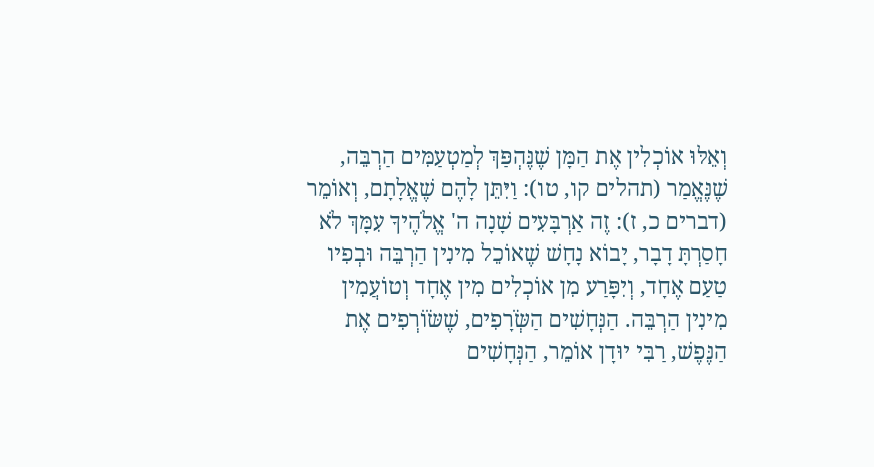וְאֵלּוּ אוֹכְלִין אֶת הַמָּן שֶׁנֶּהְפַּךְ לְמַטְעַמִּים הַרְבֵּה, שֶׁנֶּאֱמַר (תהלים קו, טו): וַיִּתֵּן לָהֶם שֶׁאֱלָתָם, וְאוֹמֵר (דברים כ, ז): זֶה אַרְבָּעִים שָׁנָה ה' אֱלֹהֶיךָ עִמָּךְ לֹא חָסַרְתָּ דָבָר, יָבוֹא נָחָשׁ שֶׁאוֹכֵל מִינִין הַרְבֵּה וּבְפִיו טַעַם אֶחָד, וְיִפָּרַע מִן אוֹכְלִים מִין אֶחָד וְטוֹעֲמִין מִינִין הַרְבֵּה. הַנְּחָשִׁים הַשְֹּׂרָפִים, שֶׁשֹּׂוֹרְפִים אֶת הַנֶּפֶשׁ, רַבִּי יוּדָן אוֹמֵר, הַנְּחָשִׁים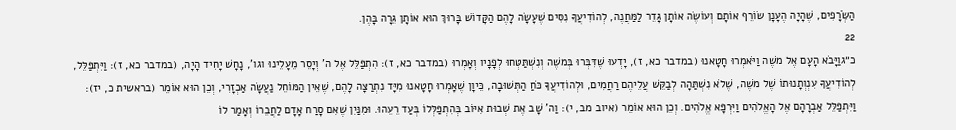הַשְֹּׂרָפִים, שֶׁהָיָה הֶעָנָן שׂוֹרֵף אוֹתָם וְעוֹשֶׂה אוֹתָן גָּדֵר לַמַּחֲנֶה, לְהוֹדִיעֲךָ נִסִּים שֶׁעָשָׂה לָהֶם הַקָּדוֹשׁ בָּרוּךְ הוּא אוֹתָן גֵּרָה בָּהֶן.
22
כ״גוַיָּבֹא הָעָם אֶל משֶׁה וַיֹּאמְרוּ חָטָאנוּ (במדבר כא, ז), יָדְעוּ שֶׁדִּבְּרוּ בְּמשֶׁה וְנִשְׁתַּטְּחוּ לְפָנָיו וְאָמְרוּ (במדבר כא, ז): הִתְפַּלֵּל אֶל ה' וְיָסֵר מֵעָלֵינוּ וגו', נָחָשׁ יָחִיד הָיָה, (במדבר כא, ז): וַיִּתְפַּלֵּל, לְהוֹדִיעֲךָ עִנְוְתָנוּתוֹ שֶׁל משֶׁה, שֶׁלֹא נִשְׁתַּהָה לְבַקֵּשׁ עֲלֵיהֶם רַחֲמִים, וּלְהוֹדִיעֲךָ כֹּחַ הַתְּשׁוּבָה, כֵּיוָן שֶׁאָמְרוּ חָטָאנוּ מִיָּד נִתְרַצָּה לָהֶם, שֶׁאֵין הַמּוֹחֵל נַעֲשָׂה אַכְזָרִי, וְכֵן הוּא אוֹמֵר (בראשית כ, יז): וַיִּתְפַּלֵּל אַבְרָהָם אֶל הָאֱלֹהִים וַיִּרְפָּא אֱלֹהִים. וְכֵן הוּא אוֹמֵר (איוב מב, י): וַה' שָׁב אֶת שְׁבוּת אִיּוֹב בְּהִתְפַּלְּלוֹ בְּעַד רֵעֵהוּ. וּמִנַּיִן שֶׁאִם סָרַח אָדָם לַחֲבֵרוֹ וְאָמַר לוֹ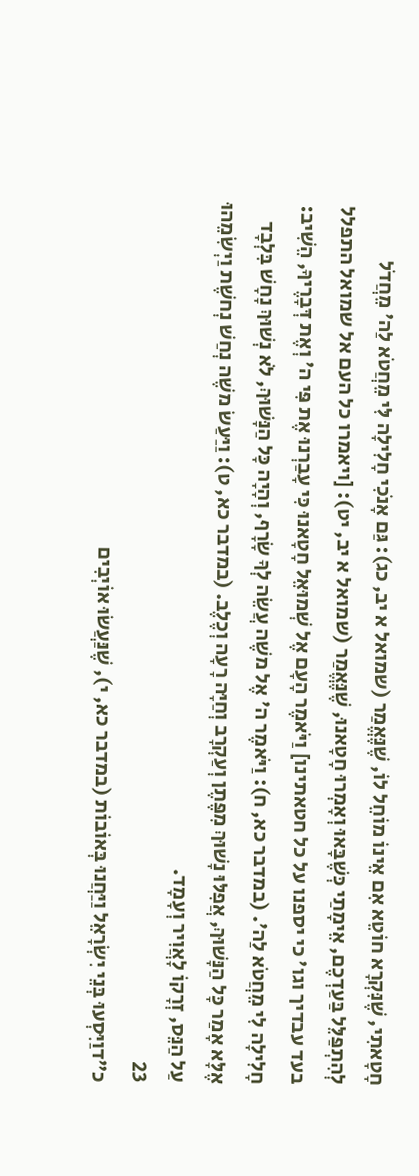חָטָאתִי, שֶׁנִּקְרָא חוֹטֵא אִם אֵינוֹ מוֹחֵל לוֹ, שֶׁנֶּאֱמַר (שמואל א יב, כג): גַּם אָנֹכִי חָלִילָה לִּי מֵחֲטֹא לַה' מֵחֲדֹל לְהִתְפַּלֵּל בַּעַדְכֶם, אֵימָתַי כְּשֶׁבָּאוּ וְאָמְרוּ חָטָאנוּ, שֶׁנֶּאֱמַר (שמואל א יב, יט): [ויאמרו כל העם אל שמואל התפלל בעד עבדיך וגו' כי יספנו על כל חטאתינו] וַיֹּאמֶר הָעָם אֶל שְׁמוּאֵל חָטָאנוּ כִּי עָבַרְנוּ אֶת פִּי ה' וְאֶת דְּבָרֶיךָ, הֵשִׁיב: חָלִילָה לִי מֵחֲטֹא לַה'. (במדבר כא, ח): וַיֹּאמֶר ה' אֶל משֶׁה עֲשֵׂה לְךָ שָׂרָף, וְהָיָה כָּל הַנָּשׁוּךְ, לֹא נְשׁוּךְ נָחָשׁ בִּלְבָד אֶלָּא אָמַר כָּל הַנָּשׁוּךְ, אֲפִלּוּ נָשׁוּךְ מִפֶּתֶן וְעַקְרָב וְחַיָּה רָעָה וְכֶלֶב. (במדבר כא, ט): וַיַּעַשׂ משֶׁה נְחַשׁ נְחשֶׁת וַיְשִׂמֵהוּ עַל הַנֵּס, זְרָקוֹ לָאֲוִיר וְעָמָד.
23
כ״דוַיִּסְעוּ בְּנֵי יִשְׂרָאֵל וַיַּחֲנוּ בְּאוֹבוֹת (במדבר כא, י), שֶׁנַּעֲשׂוּ אוֹיְבִים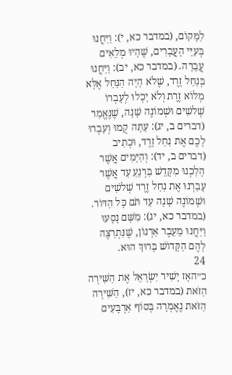לַמָּקוֹם, (במדבר כא, י): וַיַּחֲנוּ בְּעִיֵּי הָעֲבָרִים, שֶׁהָיוּ מְלֵאִים עֲבֵרָה. (במדבר כא, יב): וַיַּחֲנוּ בְּנַחַל זָרֶד, שֶׁלֹא הָיָה הַנַּחַל אֶלָּא מְלוֹא זֶרֶת וְלֹא יָכְלוּ לְעָבְרוֹ שְׁלשִׁים וּשְׁמוֹנֶה שָׁנָה, שֶׁנֶּאֱמַר (דברים ב, יג): עַתָּה קֻמוּ וְעִבְרוּ לָכֶם אֶת נַחַל זָרֶד, וּכְתִיב (דברים ב, יד): וְהַיָּמִים אֲשֶׁר הָלַכְנוּ מִקָּדֵשׁ בַּרְנֵעַ עַד אֲשֶׁר עָבַרְנוּ אֶת נַחַל זֶרֶד שְׁלשִׁים וּשְׁמוֹנֶה שָׁנָה עַד תֹּם כָּל הַדּוֹר. (במדבר כא, יג): מִשָּׁם נָסָעוּ וַיַּחֲנוּ מֵעֵבֶר אַרְנוֹן, שֶׁנִּתְרַצֶּה לָהֶם הַקָּדוֹשׁ בָּרוּךְ הוּא.
24
כ״האָז יָשִׁיר יִשְׂרָאֵל אֶת הַשִּׁירָה הַזֹּאת (במדבר כא, יז), הַשִּׁירָה הַזֹּאת נֶאֶמְרָה בְּסוֹף אַרְבָּעִים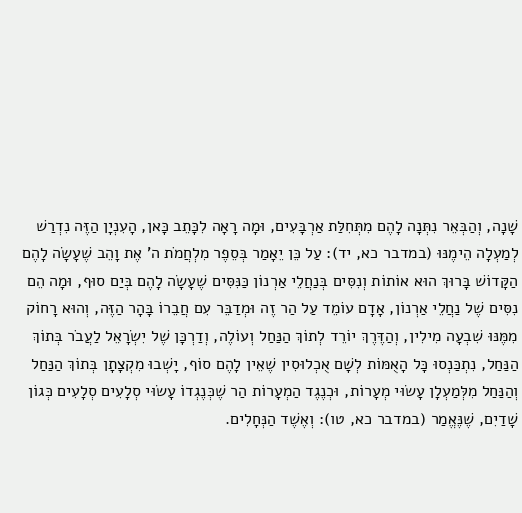שָׁנָה, וְהַבְּאֵר נִתְּנָה לָהֶם מִתְּחִלַּת אַרְבָּעִים, וּמָה רָאָה לִכָּתֵב כָּאן, הָעִנְיָן הַזֶּה נִדְרַשׁ לְמַעְלָה הֵימֶנּוּ (במדבר כא, יד): עַל כֵּן יֵאָמַר בְּסֵפֶר מִלְחֲמֹת ה' אֶת וָהֵב שֶׁעָשָׂה לָהֶם הַקָּדוֹשׁ בָּרוּךְ הוּא אוֹתוֹת וְנִסִּים בְּנַחֲלֵי אַרְנוֹן כַּנִּסִּים שֶׁעָשָׂה לָהֶם בְּיַם סוּף, וּמָה הֵם נִסִּים שֶׁל נַחֲלֵי אַרְנוֹן, אָדָם עוֹמֵד עַל הַר זֶה וּמְדַבֵּר עִם חֲבֵרוֹ בָּהָר הַזֶּה, וְהוּא רָחוֹק מִמֶּנּוּ שִׁבְעָה מִילִין, וְהַדֶּרֶךְ יוֹרֵד לְתוֹךְ הַנַּחַל וְעוֹלֶה, וְדַרְכָּן שֶׁל יִשְׂרָאֵל לַעֲבֹר בְּתוֹךְ הַנַּחַל, נִתְכַּנְסוּ כָּל הָאֻמּוֹת לְשָׁם אֻכְלוּסִין שֶׁאֵין לָהֶם סוֹף, יָשְׁבוּ מִקְצָתָן בְּתוֹךְ הַנַּחַל וְהַנַּחַל מִלְּמַעְלָן עָשׂוּי מְעָרוֹת, וּכְנֶגֶד הַמְעָרוֹת הַר שֶׁכְּנֶגְדוֹ עָשׂוּי סְלָעִים סְלָעִים כְּגוֹן שָׁדַיִם, שֶׁנֶּאֱמַר (במדבר כא, טו): וְאֶשֶׁד הַנְּחָלִים.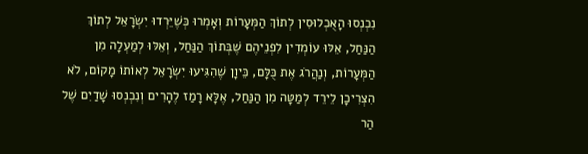נִכְנְסוּ הָאֻכְלוּסִין לְתוֹךְ הַמְּעָרוֹת וְאָמְרוּ כְּשֶׁיֵּרְדוּ יִשְׂרָאֵל לְתוֹךְ הַנַּחַל, אֵלּוּ עוֹמְדִין לִפְנֵיהֶם שֶׁבְּתוֹךְ הַנַּחַל, וְאֵלּוּ לְמַעְלָה מִן הַמְּעָרוֹת, וְנַהֲרֹג אֶת כֻּלָּם, כֵּיוָן שֶׁהִגִּיעוּ יִשְׂרָאֵל לְאוֹתוֹ מָקוֹם, לֹא הִצְרִיכָן לֵירֵד לְמַטָּה מִן הַנַּחַל, אֶלָּא רָמַז לֶהָרִים וְנִכְנְסוּ שָׁדַיִם שֶׁל הַר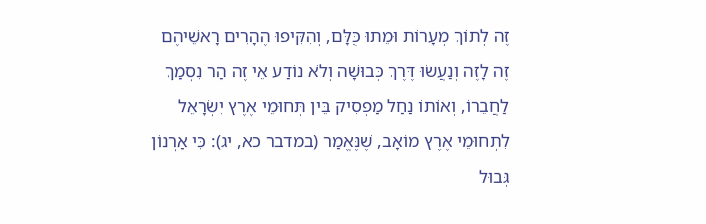זֶה לְתוֹךְ מְעָרוֹת וּמֵתוּ כֻּלָּם, וְהִקִּיפוּ הֶהָרִים רָאשֵׁיהֶם זֶה לָזֶה וְנַעֲשׂוּ דֶּרֶךְ כְּבוּשָׁה וְלֹא נוֹדַע אֵי זֶה הַר נִסְמַךְ לַחֲבֵרוֹ, וְאוֹתוֹ נַחַל מַפְסִיק בֵּין תְּחוּמֵי אֶרֶץ יִשְׂרָאֵל לִתְחוּמֵי אֶרֶץ מוֹאָב, שֶׁנֶּאֱמַר (במדבר כא, יג): כִּי אַרְנוֹן גְּבוּל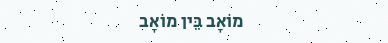מוֹאָב בֵּין מוֹאָב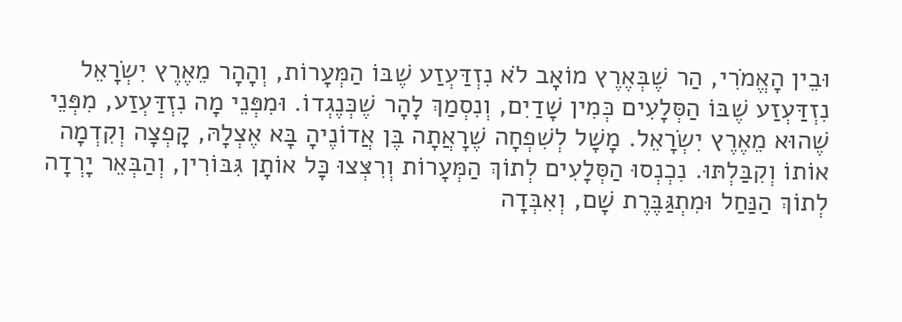וּבֵין הָאֱמֹרִי, הַר שֶׁבְּאֶרֶץ מוֹאָב לֹא נִזְדַּעְזַע שֶׁבּוֹ הַמְּעָרוֹת, וְהָהָר מֵאֶרֶץ יִשְׂרָאֵל נִזְדַּעְזַע שֶׁבּוֹ הַסְּלָעִים כְּמִין שָׁדַיִם, וְנִסְמַךְ לָהָר שֶׁכְּנֶגְדוֹ. וּמִפְּנֵי מָה נִזְדַּעְזַע, מִפְּנֵי שֶׁהוּא מֵאֶרֶץ יִשְׂרָאֵל. מָשָׁל לְשִׁפְחָה שֶׁרָאֲתָה בֶּן אֲדוֹנֶיהָ בָּא אֶצְלָהּ, קָפְצָה וְקִדְמָה אוֹתוֹ וְקִבַּלְתּוּ. נִכְנְסוּ הַסְּלָעִים לְתוֹךְ הַמְּעָרוֹת וְרִצְּצוּ כָּל אוֹתָן גִּבּוֹרִין, וְהַבְּאֵר יָרְדָה לְתוֹךְ הַנַּחַל וּמִתְגַּבֶּרֶת שָׁם, וְאִבְּדָה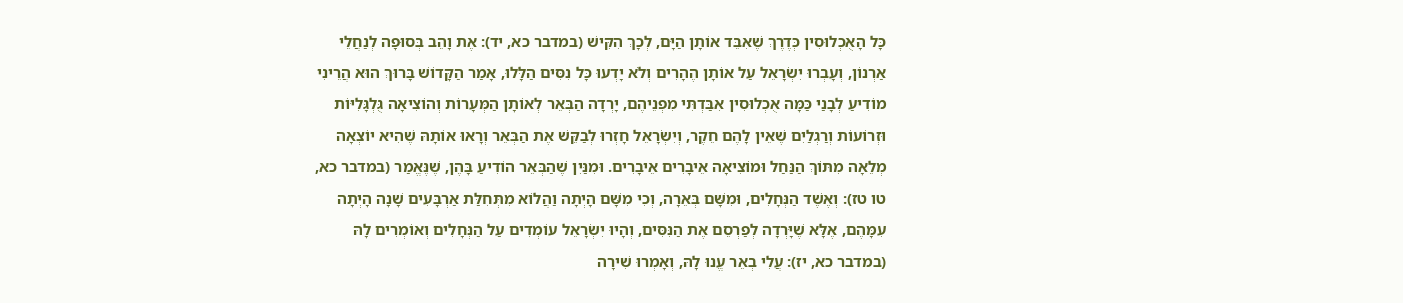כָּל הָאֻכְלוּסִין כְּדֶרֶךְ שֶׁאִבֵּד אוֹתָן הַיָּם, לְכָךְ הִקִּישׁ (במדבר כא, יד): אֶת וָהֵב בְּסוּפָה לְנַחֲלֵי אַרְנוֹן, וְעָבְרוּ יִשְׂרָאֵל עַל אוֹתָן הֶהָרִים וְלֹא יָדְעוּ כָּל נִסִּים הַלָּלוּ, אָמַר הַקָּדוֹשׁ בָּרוּךְ הוּא הֲרֵינִי מוֹדִיעַ לְבָנַי כַּמָּה אֻכְלוּסִין אִבַּדְתִּי מִפְנֵיהֶם, יָרְדָה הַבְּאֵר לְאוֹתָן הַמְּעָרוֹת וְהוֹצִיאָה גֻּלְגָּלִיּוֹת וּזְרוֹעוֹת וְרַגְלַיִם שֶׁאֵין לָהֶם חֵקֶר, וְיִשְׂרָאֵל חָזְרוּ לְבַקֵּשׁ אֶת הַבְּאֵר וְרָאוּ אוֹתָהּ שֶׁהִיא יוֹצְאָה מְלֵאָה מִתּוֹךְ הַנַּחַל וּמוֹצִיאָה אֵיבָרִים אֵיבָרִים. וּמִנַּיִן שֶׁהַבְּאֵר הוֹדִיעַ בָּהֶן, שֶׁנֶּאֱמַר (במדבר כא, טו טז): וְאֶשֶׁד הַנְּחָלִים, וּמִשָּׁם בְּאֵרָה, וְכִי מִשָּׁם הָיְתָה וַהֲלוֹא מִתְּחִלַּת אַרְבָּעִים שָׁנָה הָיְתָה עִמָּהֶם, אֶלָּא שֶׁיָּרְדָה לְפַרְסֵם אֶת הַנִּסִּים, וְהָיוּ יִשְׂרָאֵל עוֹמְדִים עַל הַנְּחָלִים וְאוֹמְרִים לָהּ (במדבר כא, יז): עֲלִי בְאֵר עֱנוּ לָהּ, וְאָמְרוּ שִׁירָה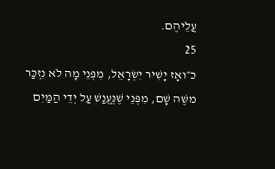עֲלֵיהֶם.
25
כ״ואָז יָשִׁיר יִשְׂרָאֵל, מִפְּנֵי מָה לֹא נִזְכַּר משֶׁה שָׁם, מִפְּנֵי שֶׁנֶּעֱנַשׁ עַל יְדֵי הַמַּיִם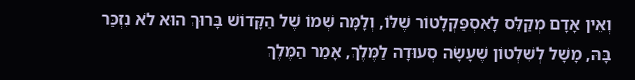וְאֵין אָדָם מְקַלֵּס לָאִסְפַּקְלָטוֹר שֶׁלּוֹ, וְלָמָּה שְׁמוֹ שֶׁל הַקָּדוֹשׁ בָּרוּךְ הוּא לֹא נִזְכַּר בָּהּ, מָשָׁל לְשִׁלְטוֹן שֶׁעָשָׂה סְעוּדָה לַמֶּלֶךְ, אָמַר הַמֶּלֶךְ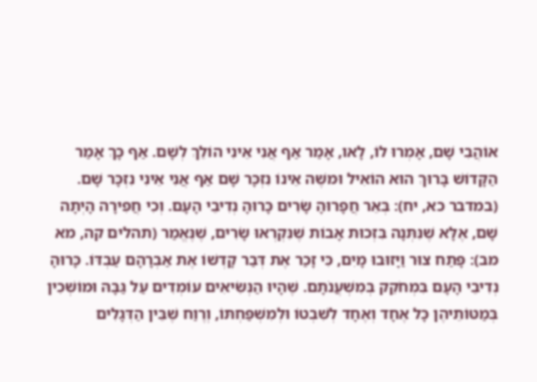אוֹהֲבִי שָׁם, אָמְרוּ לוֹ, לָאו, אָמַר אַף אֲנִי אֵינִי הוֹלֵךְ לְשָׁם. אַף כָּךְ אָמַר הַקָּדוֹשׁ בָּרוּךְ הוּא הוֹאִיל וּמשֶׁה אֵינוֹ נִזְכָּר שָׁם אַף אֲנִי אֵינִי נִזְכָּר שָׁם. (במדבר כא, יח): בְּאֵר חֲפָרוּהָ שָׂרִים כָּרוּהָ נְדִיבֵי הָעָם. וְכִי חֲפִירָה הָיְתָה שָׁם, אֶלָּא שֶׁנִּתְּנָה בִּזְכוּת אָבוֹת שֶׁנִּקְרְאוּ שָׂרִים, שֶׁנֶּאֱמַר (תהלים קה, מא מב): פָּתַח צוּר וַיָּזוּבוּ מָיִם, כִּי זָכַר אֶת דְּבַר קָדְשׁוֹ אֶת אַבְרָהָם עַבְדּוֹ. כָּרוּהָ נְדִיבֵי הָעָם בִּמְחֹקֵק בְּמִשְׁעֲנֹתָם. שֶׁהָיוּ הַנְּשִׂיאִים עוֹמְדִים עַל גַּבָּהּ וּמוֹשְׁכִין בְּמַטּוֹתֵיהֶן כָּל אֶחָד וְאֶחָד לְשִׁבְטוֹ וּלְמִשְׁפַּחְתּוֹ, וְרֶוַח שֶׁבֵּין הַדְּגָלִים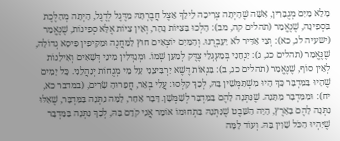מָלֵא מַיִם מְגֻבָּרִין, אִשָּׁה שֶׁהָיְתָה צְרִיכָה לֵילֵךְ אֵצֶל חֲבֶרְתָּהּ מִדֶּגֶל לְדֶגֶל, הָיְתָה מְהַלֶּכֶת בִּסְפִינָה, שֶׁנֶּאֱמַר (תהלים קה, מב): הָלְכוּ בַּצִּיּוֹת נָהָר, וְאֵין צִיּוֹת אֶלָּא סְפִינוֹת, שֶׁנֶּאֱמַר (ישעיה לג, כא): וְצִי אַדִּיר לֹא יַעַבְרֶנּוּ. וְהַמַּיִם יוֹצְאִים חוּץ לַמַּחֲנֶה וּמַקִּיפִין פִּיסָא גְדוֹלָה, שֶׁנֶּאֱמַר (תהלים כג, ג): יַנְחֵנִי בְּמַעְגְּלֵי צֶדֶּק לְמַעַן שְׁמוֹ. וּמְגַדְּלִין מִינֵי דְּשָׁאִים וְאִילָנוֹת לְאֵין סוֹף, שֶׁנֶּאֱמַר (תהלים כג, ב): בִּנְאוֹת דֶּשֶׁא יַרְבִּיצֵנִי עַל מֵי מְנֻחוֹת יְנַהֲלֵנִי. כָּל יָמִים שֶׁהָיוּ בַּמִּדְבָּר כָּךְ הָיוּ מִשְׁתַּמְּשִׁין בָּהּ, לְכָךְ קִלְּסוּ: עֲלִי בְאֵר, חֲפָרוּהָ שָׂרִים, (במדבר כא, יח): וּמִמִּדְבָּר מַתָּנָה. שֶׁנִּתְּנָה לָהֶם בַּמִּדְבָּר לְשַׁמְּשָׁן. דָּבָר אַחֵר, לָמָּה נִתְּנָה בַּמִּדְבָּר, שֶׁאִלּוּ נִתְּנָה לָהֶם בָּאָרֶץ, הָיָה הַשֵּׁבֶט שֶׁנִּתְּנָהּ בִּתְחוּמוֹ אוֹמֵר אֲנִי קֹדֵם בָּהּ, לְכָךְ נִתְּנָה בַּמִּדְבָּר שֶׁיִּהְיוּ הַכֹּל שָׁוִין בָּהּ. וְעוֹד לָמָּה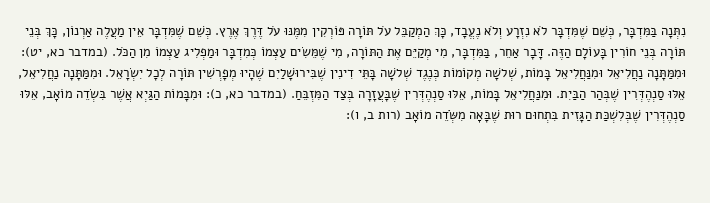נִתְּנָה בַּמִּדְבָּר, כְּשֵׁם שֶׁמִּדְבָּר לֹא נִזְרָע וְלֹא נֶעֱבָד, כָּךְ הַמְקַבֵּל עֹל תּוֹרָה פּוֹרְקִין מִמֶּנּוּ עֹל דֶּרֶךְ אֶרֶץ. כְּשֵׁם שֶׁמִּדְבָּר אֵין מַעֲלֶה אַרְנוֹן, כָּךְ בְּנֵי תּוֹרָה בְּנֵי חוֹרִין בָּעוֹלָם הַזֶּה. דָּבָר אַחֵר, בַּמִּדְבָּר, מִי מְקַיֵּם אֶת הַתּוֹרָה, מִי שֶׁמֵּשִׂים עַצְמוֹ כְּמִדְבָּר וּמַפְלִיג עַצְמוֹ מִן הַכֹּל. (במדבר כא, יט): וּמִמַּתָּנָה נַחֲלִיאֵל וּמִנַּחֲלִיאֵל בָּמוֹת, שְׁלשָׁה מְקוֹמוֹת כְּנֶגֶד שְׁלשָׁה בָּתֵּי דִינִין שֶׁבִּירוּשָׁלַיִם שֶׁהָיוּ מְפָרְשִׁין תּוֹרָה לְכָל יִשְׂרָאֵל. וּמִמַּתָּנָה נַחֲלִיאֵל, אֵלּוּ סַנְהֶדְּרִין שֶׁבְּהַר הַבַּיִת. וּמִנַּחֲלִיאֵל בָּמוֹת, אֵלּוּ סַנְהֶדְּרִין שֶׁבָּעֲזָרָה בְּצַד הַמִּזְבֵּחַ. (במדבר כא, כ): וּמִבָּמוֹת הַגַּיְא אֲשֶׁר בִּשְׂדֵה מוֹאָב, אֵלּוּ סַנְהֶדְּרִין שֶׁבְּלִשְׁכַּת הַגָּזִית בִּתְחוּם רוּת שֶׁבָּאָה מִשְֹּׂדֵה מוֹאָב (רות ב, ו):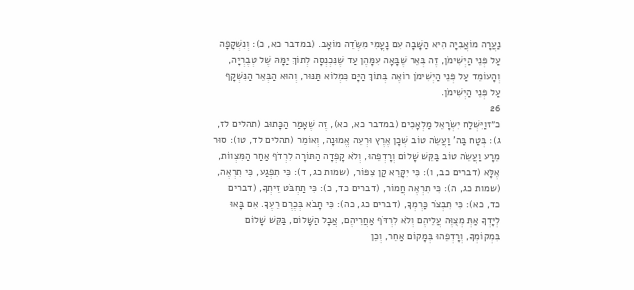נַעֲרָה מוֹאֲבִיָה הִיא הַשָּׁבָה עִם נָעֳמִי מִשְֹּׂדֵה מוֹאָב. (במדבר כא, כ): וְנִשְׁקָפָה עַל פְּנֵי הַיְשִׁימֹן, זֶה בְּאֵר שֶׁבָּאָה עִמָּהֶן עַד שֶׁנִּכְנְסָה לְתוֹךְ יַמָּהּ שֶׁל טְבֶרְיָה, וְהָעוֹמֵד עַל פְּנֵי הַיְשִׁימֹן רוֹאֶה בְּתוֹךְ הַיָּם כִּמְלוֹא תַּנּוּר, וְהוּא הַבְּאֵר הַנִּשְׁקָף עַל פְּנֵי הַיְשִׁימֹן.
26
כ״זוַיִּשְׁלַח יִשְׂרָאֵל מַלְאָכִים (במדבר כא, כא), זֶה שֶׁאָמַר הַכָּתוּב (תהלים לז, ג): בְּטַח בַּה' וַעֲשֵׂה טוֹב שְׁכָן אֶרֶץ וּרְעֵה אֱמוּנָה, וְאוֹמֵר (תהלים לד, טו): סוּר מֵרָע וַעֲשֵׂה טוֹב בַּקֵּשׁ שָׁלוֹם וְרָדְפֵהוּ, וְלֹא קָפְדָה הַתּוֹרָה לִרְדֹף אַחַר הַמִּצְווֹת, אֶלָּא (דברים כב, ו): כִּי יִקָּרֵא קַן צִפּוֹר, (שמות כג, ד): כִּי תִפְגַע, כִּי תִרְאֶה, (שמות כג, ה): כִּי תִרְאֶה חֲמוֹר, (דברים כד, כ): כִּי תַחְבֹּט זֵיתְךָ, (דברים כד, כא): כִּי תִבְצֹר כַּרְמְךָ, (דברים כג, כה): כִּי תָבֹא בְּכֶרֶם רֵעֶךָ. אִם בָּאוּ לְיָדְךָ אַתְּ מְצֻוֶּה עֲלֵיהֶם וְלֹא לִרְדֹּף אַחֲרֵיהֶם, אֲבָל הַשָּׁלוֹם, בַּקֵּשׁ שָׁלוֹם בִּמְקוֹמְךָ, וְרָדְפֵהוּ בְּמָקוֹם אַחֵר, וְכֵן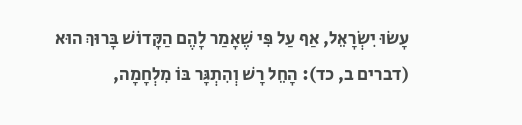עָשׂוּ יִשְׂרָאֵל, אַף עַל פִּי שֶׁאָמַר לָהֶם הַקָּדוֹשׁ בָּרוּךְ הוּא (דברים ב, כד): הָחֵל רָשׁ וְהִתְגָּר בּוֹ מִלְחָמָה,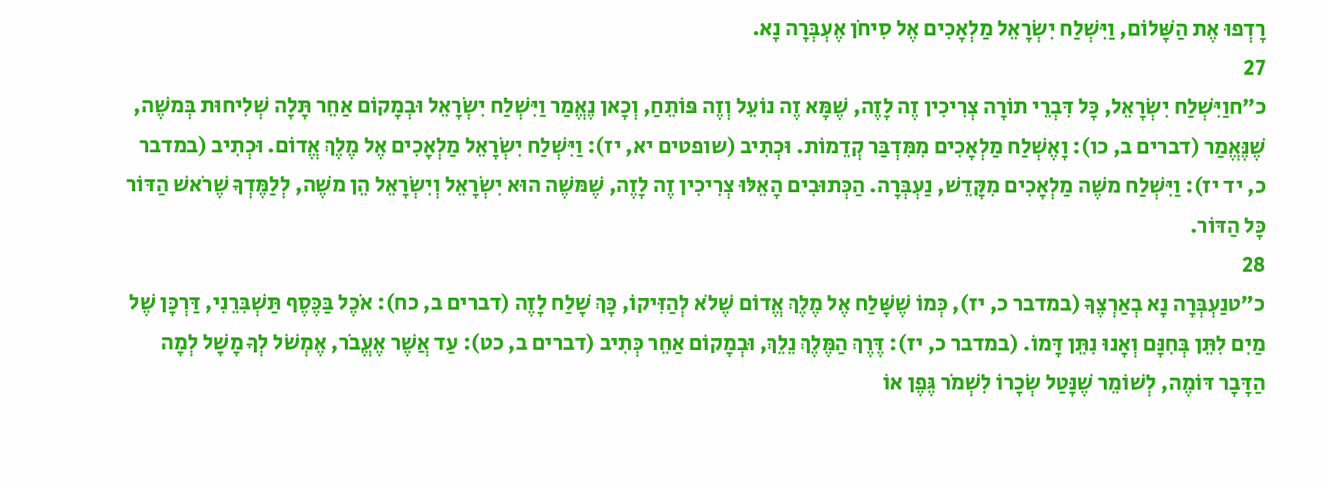רָדְפוּ אֶת הַשָּׁלוֹם, וַיִּשְׁלַח יִשְׂרָאֵל מַלְאָכִים אֶל סִיחֹן אֶעְבְּרָה נָא.
27
כ״חוַיִּשְׁלַח יִשְׂרָאֵל, כָּל דִּבְרֵי תוֹרָה צְרִיכִין זֶה לָזֶה, שֶׁמָּא זֶה נוֹעֵל וְזֶה פּוֹתֵחַ, וְכָאן נֶאֱמַר וַיִּשְׁלַח יִשְׂרָאֵל וּבְמָקוֹם אַחֵר תָּלָה שְׁלִיחוּת בְּמשֶׁה, שֶׁנֶּאֱמַר (דברים ב, כו): וָאֶשְׁלַח מַלְאָכִים מִמִּדְבַּר קְדֵמוֹת. וּכְתִיב (שופטים יא, יז): וַיִּשְׁלַח יִשְׂרָאֵל מַלְאָכִים אֶל מֶלֶךְ אֱדוֹם. וּכְתִיב (במדבר כ, יד יז): וַיִּשְׁלַח משֶׁה מַלְאָכִים מִקָּדֵשׁ, נַעְבְּרָה. הַכְּתוּבִים הָאֵלּוּ צְרִיכִין זֶה לָזֶה, שֶׁמּשֶׁה הוּא יִשְׂרָאֵל וְיִשְׂרָאֵל הֵן משֶׁה, לְלַמֶּדְךָ שֶׁרֹאשׁ הַדּוֹר כָּל הַדּוֹר.
28
כ״טנַעְבְּרָה נָא בְאַרְצֶךָ (במדבר כ, יז), כְּמוֹ שֶׁשָּׁלַח אֶל מֶלֶךְ אֱדוֹם שֶׁלֹא לְהַזִּיקוֹ, כָּךְ שָׁלַח לָזֶה (דברים ב, כח): אֹכֶל בַּכֶּסֶף תַּשְׁבִּרֵנִי, דַּרְכָּן שֶׁל מַיִם לִתֵּן בְּחִנָּם וְאָנוּ נִתֵּן דָּמוֹ. (במדבר כ, יז): דֶּרֶךְ הַמֶּלֶךְ נֵלֵךְ, וּבְמָקוֹם אַחֵר כְּתִיב (דברים ב, כט): עַד אֲשֶׁר אֶעֱבֹר, אֶמְשֹׁל לְךָ מָשָׁל לְמָה הַדָּבָר דּוֹמֶה, לְשׁוֹמֵר שֶׁנָּטַל שְׂכָרוֹ לִשְׁמֹר גֶּפֶן אוֹ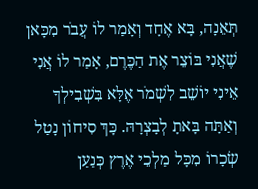תְּאֵנָה, בָּא אֶחָד וְאָמַר לוֹ עֲבֹר מִכָּאן שֶׁאֲנִי בּוֹצֵר אֶת הַכֶּרֶם, אָמַר לוֹ אֲנִי אֵינִי יוֹשֵׁב לִשְׁמֹר אֶלָּא בִּשְׁבִילְךָ וְאַתָּה בָּאתָ לְבָצְרָהּ. כָּךְ סִיחוֹן נָטַל שְׂכָרוֹ מִכָּל מַלְכֵי אֶרֶץ כְּנַעַן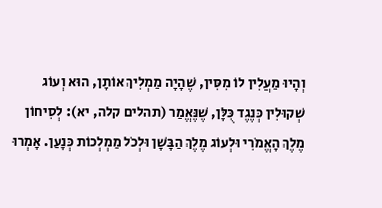וְהָיוּ מַעֲלִין לוֹ מִסִּין, שֶׁהָיָה מַמְלִיךְ אוֹתָן, הוּא וְעוֹג שְׁקוּלִין כְּנֶגֶד כֻּלָּן, שֶׁנֶּאֱמַר (תהלים קלה, יא): לְסִיחוֹן מֶלֶךְ הָאֱמֹרִי וּלְעוֹג מֶלֶךְ הַבָּשָׁן וּלְכֹל מַמְלְכוֹת כְּנָעַן. אָמְרוּ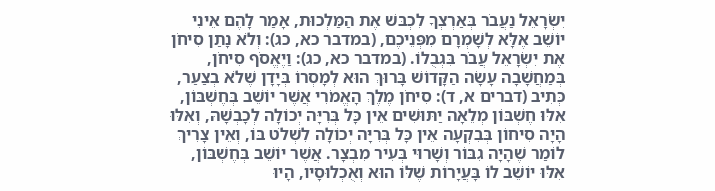יִשְׂרָאֵל נַעֲבֹר בְּאַרְצְךָ לִכְבּשׁ אֶת הַמַּלְכוּת, אָמַר לָהֶם אֵינִי יוֹשֵׁב אֶלָּא לְשָׁמְרָם מִפְּנֵיכֶם, (במדבר כא, כג): וְלֹא נָתַן סִיחֹן אֶת יִשְׂרָאֵל עֲבֹר בִּגְבֻלוֹ. (במדבר כא, כג): וַיֶאֱסֹף סִיחֹן, בְּמַחֲשָׁבָה עָשָׂה הַקָּדוֹשׁ בָּרוּךְ הוּא לְמָסְרוֹ בְּיָדָן שֶׁלֹא בְצַעַר, כְּתִיב (דברים א, ד): סִיחֹן מֶלֶךְ הָאֱמֹרִי אֲשֶׁר יוֹשֵׁב בְּחֶשְׁבּוֹן, אִלּוּ חֶשְׁבּוֹן מְלֵאָה יַתּוּשִׁים אֵין כָּל בְּרִיָּה יְכוֹלָה לְכָבְשָׁהּ, וְאִלּוּ הָיָה סִיחוֹן בְּבִקְעָה אֵין כָּל בְּרִיָּה יְכוֹלָה לִשְׁלֹט בּוֹ, וְאֵין צָרִיךְ לוֹמַר שֶׁהָיָה גִבּוֹר וְשָׁרוּי בְּעִיר מִבְצָר. אֲשֶׁר יוֹשֵׁב בְּחֶשְׁבּוֹן, אִלּוּ יוֹשֵׁב לוֹ בָּעֲיָרוֹת שֶׁלּוֹ הוּא וְאֻכְלוּסָיו, הָיוּ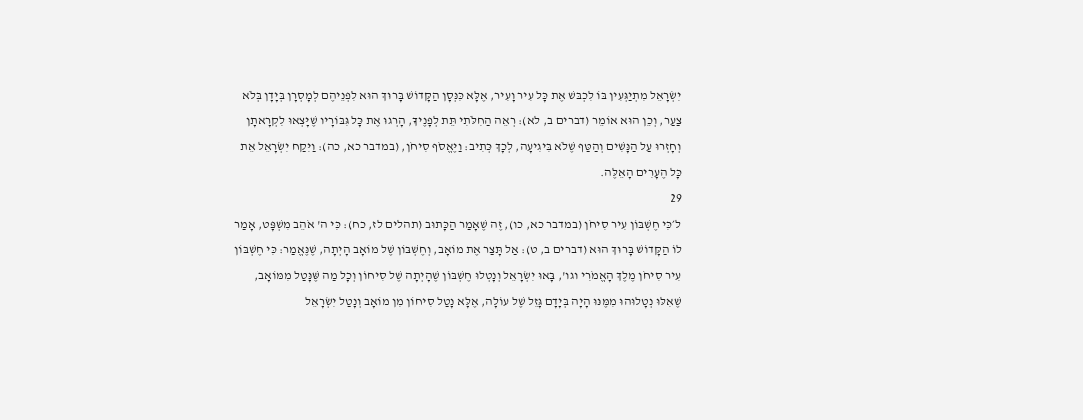יִשְׂרָאֵל מִתְיַגְּעִין בּוֹ לִכְבּשׁ אֶת כָּל עִיר וָעִיר, אֶלָּא כִּנְּסָן הַקָּדוֹשׁ בָּרוּךְ הוּא לִפְנֵיהֶם לְמָסְרָן בְּיָדָן בְּלֹא צַעַר, וְכֵן הוּא אוֹמֵר (דברים ב, לא): רְאֵה הַחִלֹּתִי תֵּת לְפָנֶיךָ, הָרְגוּ אֶת כָּל גִּבּוֹרָיו שֶׁיָּצְאוּ לִקְרָאתָן וְחָזְרוּ עַל הַנָּשִׁים וְהַטַּף שֶׁלֹא בִּיגִיעָה, לְכָךְ כְּתִיב: וַיֶּאֱסֹף סִיחֹן, (במדבר כא, כה): וַיִּקַח יִשְׂרָאֵל אֵת כָּל הֶעָרִים הָאֵלֶּה.
29
ל׳כִּי חֶשְׁבּוֹן עִיר סִיחֹן (במדבר כא, כו), זֶה שֶׁאָמַר הַכָּתוּב (תהלים לז, כח): כִּי ה' אֹהֵב מִשְׁפָּט, אָמַר לוֹ הַקָּדוֹשׁ בָּרוּךְ הוּא (דברים ב, ט): אַל תָּצַר אֶת מוֹאָב, וְחֶשְׁבּוֹן שֶׁל מוֹאָב הָיְתָה, שֶׁנֶּאֱמַר: כִּי חֶשְׁבּוֹן עִיר סִיחֹן מֶלֶךְ הָאֱמֹרִי וגו', בָּאוּ יִשְׂרָאֵל וְנָטְלוּ חֶשְׁבּוֹן שֶׁהָיְתָה שֶׁל סִיחוֹן וְכָל מַה שֶּׁנָּטַל מִמּוֹאָב, שֶׁאִלּוּ נְטָלוּהוּ מִמֶּנּוּ הָיָה בְּיָדָם גָּזֵל שֶׁל עוֹלָה, אֶלָּא נָטַל סִיחוֹן מִן מוֹאָב וְנָטַל יִשְׂרָאֵל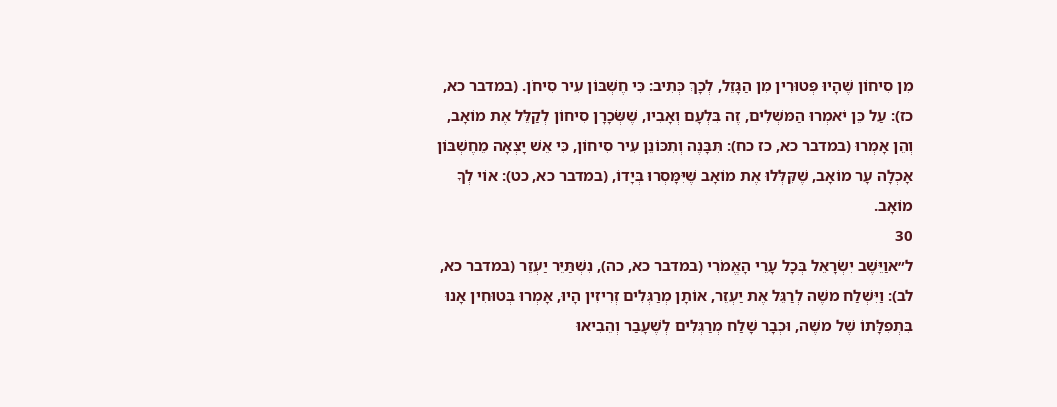מִן סִיחוֹן שֶׁהָיוּ פְּטוּרִין מִן הַגָּזֵל, לְכָךְ כְּתִיב: כִּי חֶשְׁבּוֹן עִיר סִיחֹן. (במדבר כא, כז): עַל כֵּן יֹאמְרוּ הַמּשְׁלִים, זֶה בִּלְעָם וְאָבִיו, שֶׁשְֹּׂכָרָן סִיחוֹן לְקַלֵּל אֶת מוֹאָב, וְהֵן אָמְרוּ (במדבר כא, כז כח): תִּבָּנֶה וְתִכּוֹנֵן עִיר סִיחוֹן, כִּי אֵשׁ יָצְאָה מֵחֶשְׁבּוֹן אָכְלָה עָר מוֹאָב, שֶׁקִּלְּלוּ אֶת מוֹאָב שֶׁיִּמָּסְרוּ בְּיָדוֹ, (במדבר כא, כט): אוֹי לְךָ מוֹאָב.
30
ל״אוַיֵּשֶׁב יִשְׂרָאֵל בְּכָל עָרֵי הָאֱמֹרִי (במדבר כא, כה), נִשְׁתַּיֵּר יַעְזֵר (במדבר כא, לב): וַיִּשְׁלַח משֶׁה לְרַגֵּל אֶת יַעְזֵר, אוֹתָן מְרַגְּלִים זְרִיזִין הָיוּ, אָמְרוּ בְּטוּחִין אָנוּ בִּתְפִלָּתוֹ שֶׁל משֶׁה, וּכְבָר שָׁלַח מְרַגְּלִים לְשֶׁעָבַר וְהֵבִיאוּ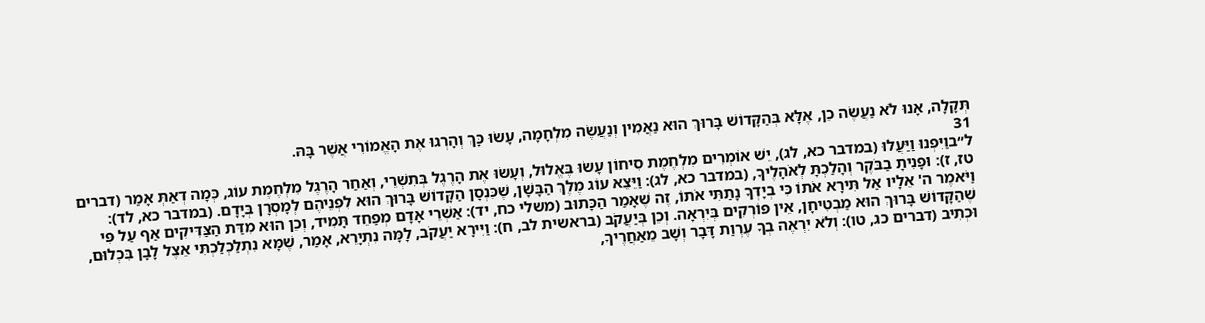תְּקָלָה, אָנוּ לֹא נַעֲשֶׂה כֵן, אֶלָּא בְּהַקָּדוֹשׁ בָּרוּךְ הוּא נַאֲמִין וְנַעֲשֶׂה מִלְחָמָה, עָשׂוּ כָּךְ וְהָרְגוּ אֶת הָאֱמוֹרִי אֲשֶׁר בָּהּ.
31
ל״בוַיִּפְנוּ וַיַּעֲלוּ (במדבר כא, לג), יֵשׁ אוֹמְרִים מִלְחֶמֶת סִיחוֹן עָשׂוּ בֶּאֱלוּל, וְעָשׂוּ אֶת הָרֶגֶל בְּתִשְׁרֵי, וְאַחַר הָרֶגֶל מִלְחֶמֶת עוֹג, כְּמָה דְאַתְּ אָמַר (דברים טז, ז): וּפָנִיתָ בַבֹּקֶר וְהָלַכְתָּ לְאֹהָלֶיךָ, (במדבר כא, לג): וַיֵּצֵא עוֹג מֶלֶךְ הַבָּשָׁן, שֶׁכִּנְסָן הַקָּדוֹשׁ בָּרוּךְ הוּא לִפְנֵיהֶם לְמָסְרָן בְּיָדָם. (במדבר כא, לד): וַיֹּאמֶר ה' אֵלָיו אַל תִּירָא אֹתוֹ כִּי בְיָדְךָ נָתַתִּי אֹתוֹ, זֶה שֶׁאָמַר הַכָּתוּב (משלי כח, יד): אַשְׁרֵי אָדָם מְפַחֵד תָּמִיד, וְכֵן הוּא מִדַּת הַצַּדִּיקִים אַף עַל פִּי שֶׁהַקָּדוֹשׁ בָּרוּךְ הוּא מַבְטִיחָן, אֵין פּוֹרְקִים בְּיִרְאָה. וְכֵן בְּיַעֲקֹב (בראשית לב, ח): וַיִּירָא יַעֲקֹב, לָמָּה נִתְיָרֵא, אָמַר, שֶׁמָּא נִתְלַכְלַכְתִּי אֵצֶל לָבָן בִּכְלוּם, וּכְתִיב (דברים כג, טו): וְלֹא יִרְאֶה בְךָ עֶרְוַת דָּבָר וְשָׁב מֵאַחֲרֶיךָ,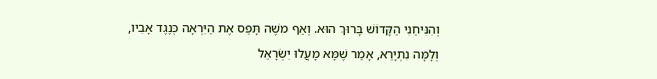וְהִנִּיחַנִי הַקָּדוֹשׁ בָּרוּךְ הוּא. וְאַף משֶׁה תָּפַס אֶת הַיִּרְאָה כְּנֶגֶד אָבִיו, וְלָמָּה נִתְיָרֵא, אָמַר שֶׁמָּא מָעֲלוּ יִשְׂרָאֵל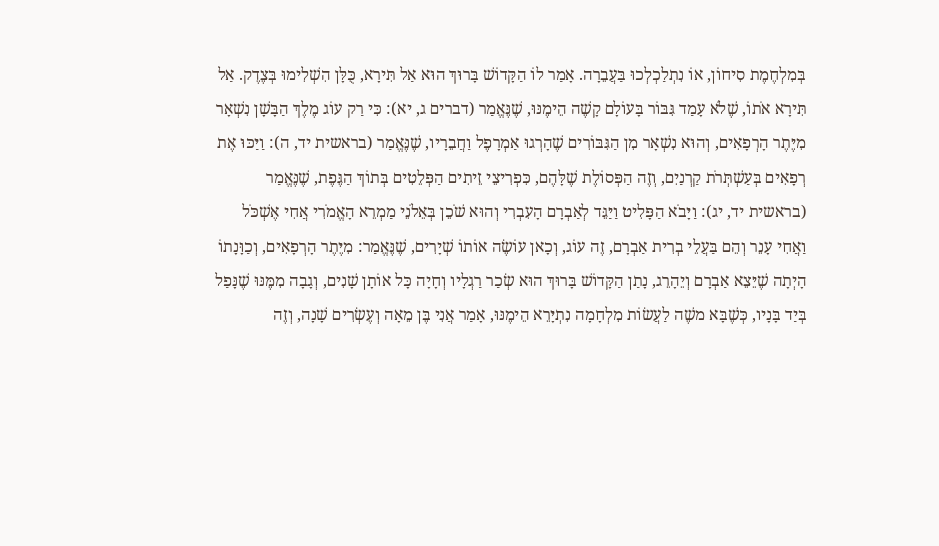בְּמִלְחֶמֶת סִיחוֹן, אוֹ נִתְלַכְלְכוּ בַּעֲבֵרָה. אָמַר לוֹ הַקָּדוֹשׁ בָּרוּךְ הוּא אַל תִּירָא, כֻּלָּן הִשְׁלִימוּ בְּצֶדֶק. אַל תִּירָא אֹתוֹ, שֶׁלֹא עָמַד גִּבּוֹר בָּעוֹלָם קָשֶׁה הֵימֶנּוּ, שֶׁנֶּאֱמַר (דברים ג, יא): כִּי רַק עוֹג מֶלֶךְ הַבָּשָׁן נִשְׁאָר מִיֶּתֶר הָרְפָאִים, וְהוּא נִשְׁאָר מִן הַגִּבּוֹרִים שֶׁהָרְגוּ אַמְרָפֶל וַחֲבֵרָיו, שֶׁנֶּאֱמַר (בראשית יד, ה): וַיַּכּוּ אֶת רְפָאִים בְּעַשְׁתְּרֹת קַרְנַיִם, וְזֶה הַפְּסוֹלֶת שֶׁלָּהֶם, כִּפְרִיצֵי זֵיתִים הַפְּלֵטִים בְּתוֹךְ הַגֶּפֶת, שֶׁנֶּאֱמַר (בראשית יד, יג): וַיָּבֹא הַפָּלִיט וַיַּגֵּד לְאַבְרָם הָעִבְרִי וְהוּא שֹׁכֵן בְּאֵלֹנֵי מַמְרֵא הָאֱמֹרִי אֲחִי אֶשְׁכֹּל וַאֲחִי עָנֵר וְהֵם בַּעֲלֵי בְרִית אַבְרָם, זֶה עוֹג, וְכָאן עוֹשֶׂה אוֹתוֹ שְׁיָרִים, שֶׁנֶּאֱמַר: מִיֶּתֶר הָרְפָאִים, וְכַוָּנָתוֹ הָיְתָה שֶׁיֵּצֵא אַבְרָם וְיֵהָרֵג, נָתַן הַקָּדוֹשׁ בָּרוּךְ הוּא שְׂכַר רַגְלָיו וְחָיָה כָּל אוֹתָן שָׁנִים, וְגָבָה מִמֶּנּוּ שֶׁנָּפַל בְּיַד בָּנָיו, כְּשֶׁבָּא משֶׁה לַעֲשׂוֹת מִלְחָמָה נִתְיָּרֵא הֵימֶנּוּ, אָמַר אֲנִי בֶּן מֵאָה וְעֶשְׂרִים שָׁנָה, וְזֶה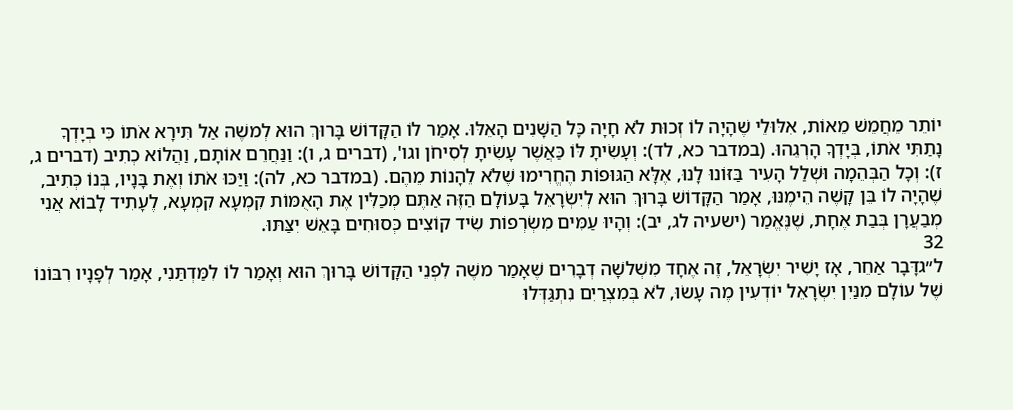יוֹתֵר מֵחֲמֵשׁ מֵאוֹת, אִלּוּלֵי שֶׁהָיָה לוֹ זְכוּת לֹא חָיָה כָּל הַשָּׁנִים הָאֵלּוּ. אָמַר לוֹ הַקָּדוֹשׁ בָּרוּךְ הוּא לְמשֶׁה אַל תִּירָא אֹתוֹ כִּי בְיָדְךָ נָתַתִּי אֹתוֹ, בְּיָדְךָ הָרְגֵהוּ. (במדבר כא, לד): וְעָשִׂיתָ לּוֹ כַּאֲשֶׁר עָשִׂיתָ לְסִיחֹן וגו', (דברים ג, ו): וַנַּחֲרֵם אוֹתָם, וַהֲלוֹא כְתִיב (דברים ג, ז): וְכָל הַבְּהֵמָה וּשְׁלַל הָעִיר בַּזּוֹנוּ לָנוּ, אֶלָּא הַגּוּפוֹת הֶחֱרִימוּ שֶׁלֹא לֵהָנוֹת מֵהֶם. (במדבר כא, לה): וַיַּכּוּ אֹתוֹ וְאֶת בָּנָיו, בְּנוֹ כְּתִיב, שֶׁהָיָה לוֹ בֵּן קָשֶׁה הֵימֶנּוּ, אָמַר הַקָּדוֹשׁ בָּרוּךְ הוּא לְיִשְׂרָאֵל בָּעוֹלָם הַזֶּה אַתֶּם מְכַלִּין אֶת הָאֻמּוֹת קִמְעָא קִמְעָא, לֶעָתִיד לָבוֹא אֲנִי מְבַעֲרָן בְּבַת אֶחָת, שֶׁנֶּאֱמַר (ישעיה לג, יב): וְהָיוּ עַמִּים מִשְׂרְפוֹת שִׂיד קוֹצִים כְּסוּחִים בָּאֵשׁ יִצַּתּוּ.
32
ל״גדָּבָר אַחֵר, אָז יָשִׁיר יִשְׂרָאֵל, זֶה אֶחָד מִשְׁלשָׁה דְבָרִים שֶׁאָמַר משֶׁה לִפְנֵי הַקָּדוֹשׁ בָּרוּךְ הוּא וְאָמַר לוֹ לִמַּדְתַּנִי, אָמַר לְפָנָיו רִבּוֹנוֹ שֶׁל עוֹלָם מִנַּיִן יִשְׂרָאֵל יוֹדְעִין מֶה עָשׂוּ, לֹא בְּמִצְרַיִם נִתְגַּדְּלוּ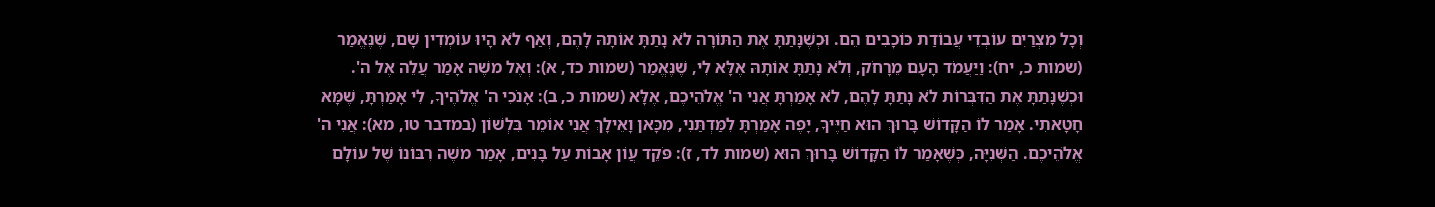וְכָל מִצְרַיִם עוֹבְדֵי עֲבוֹדַת כּוֹכָבִים הֵם. וּכְשֶׁנָּתַתָּ אֶת הַתּוֹרָה לֹא נָתַתָּ אוֹתָהּ לָהֶם, וְאַף לֹא הָיוּ עוֹמְדִין שָׁם, שֶׁנֶּאֱמַר (שמות כ, יח): וַיַּעֲמֹד הָעָם מֵרָחֹק, וְלֹא נָתַתָּ אוֹתָהּ אֶלָּא לִי, שֶׁנֶּאֱמַר (שמות כד, א): וְאֶל משֶׁה אָמַר עֲלֵה אֶל ה'. וּכְשֶׁנָּתַתָּ אֶת הַדִּבְּרוֹת לֹא נָתַתָּ לָהֶם, לֹא אָמַרְתָּ אֲנִי ה' אֱלֹהֵיכֶם, אֶלָּא (שמות כ, ב): אָנֹכִי ה' אֱלֹהֶיךָ, לִי אָמַרְתָּ, שֶׁמָּא חָטָאתִי. אָמַר לוֹ הַקָּדוֹשׁ בָּרוּךְ הוּא חַיֶּיךָ, יָפֶה אָמַרְתָּ לִמַּדְתַּנִי, מִכָּאן וָאֵילָךְ אֲנִי אוֹמֵר בִּלְשׁוֹן (במדבר טו, מא): אֲנִי ה' אֱלֹהֵיכֶם. הַשְּׁנִיָּה, כְּשֶׁאָמַר לוֹ הַקָּדוֹשׁ בָּרוּךְ הוּא (שמות לד, ז): פֹּקֵד עֲוֹן אָבוֹת עַל בָּנִים, אָמַר משֶׁה רִבּוֹנוֹ שֶׁל עוֹלָם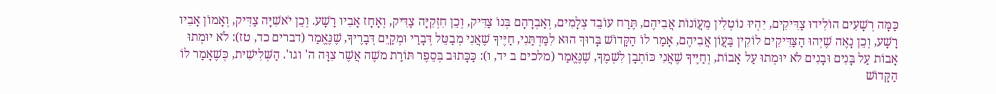כַּמָּה רְשָׁעִים הוֹלִידוּ צַדִּיקִים, יִהְיוּ נוֹטְלִין מֵעֲוֹנוֹת אֲבִיהֶם, תֶּרַח עוֹבֵד צְלָמִים, וְאַבְרָהָם בְּנוֹ צַדִּיק, וְכֵן חִזְקִיָּה צַדִּיק, וְאָחָז אָבִיו רָשָׁע. וְכֵן יֹאשִׁיָּה צַדִּיק, וְאָמוֹן אָבִיו רָשָׁע, וְכֵן נָאֶה שֶׁיְהוּ הַצַּדִּיקִים לוֹקִין בַּעֲוֹן אֲבִיהֶם, אָמַר לוֹ הַקָּדוֹשׁ בָּרוּךְ הוּא לִמַּדְתַּנִי, חַיֶּיךָ שֶׁאֲנִי מְבַטֵּל דְּבָרַי וּמְקַיֵּם דְּבָרֶיךָ, שֶׁנֶּאֱמַר (דברים כד, טז): לֹא יוּמְתוּ אָבוֹת עַל בָּנִים וּבָנִים לֹא יוּמְתוּ עַל אָבוֹת, וְחַיֶּיךָ שֶׁאֲנִי כּוֹתְבָן לִשְׁמֶךָ, שֶׁנֶּאֱמַר (מלכים ב יד, ו): כַּכָּתוּב בְּסֵפֶר תּוֹרַת משֶׁה אֲשֶׁר צִוָּה ה' וגו'. הַשְּׁלִישִׁית, כְּשֶׁאָמַר לוֹ הַקָּדוֹשׁ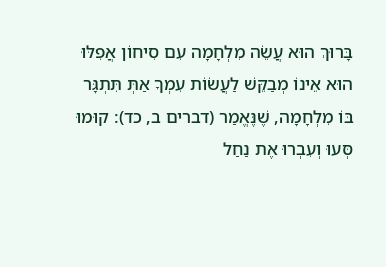בָּרוּךְ הוּא עֲשֵׂה מִלְחָמָה עִם סִיחוֹן אֲפִלּוּ הוּא אֵינוֹ מְבַקֵּשׁ לַעֲשׂוֹת עִמְךָ אַתְּ תִּתְגָּר בּוֹ מִלְחָמָה, שֶׁנֶּאֱמַר (דברים ב, כד): קוּמוּ סְּעוּ וְעִבְרוּ אֶת נַחַל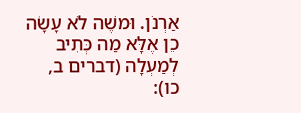אַרְנֹן. וּמשֶׁה לֹא עָשָׂה כֵן אֶלָּא מַה כְּתִיב לְמַעְלָה (דברים ב, כו):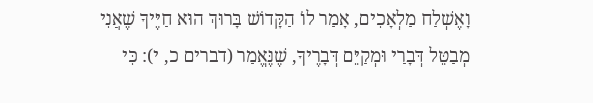וָאֶשְׁלַח מַלְאָכִים, אָמַר לוֹ הַקָּדוֹשׁ בָּרוּךְ הוּא חַיֶּיךָ שֶׁאֲנִי מְבַטֵּל דְּבָרַי וּמְקַיֵּם דְּבָרֶיךָ, שֶׁנֶּאֱמַר (דברים כ, י): כִּי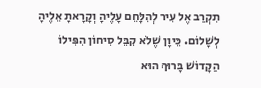תִקְרַב אֶל עִיר לְהִלָּחֵם עָלֶיהָ וְקָרָאתָ אֵלֶיהָ לְשָׁלוֹם. כֵּיוָן שֶׁלֹא קִבֵּל סִיחוֹן הִפִּילוֹ הַקָּדוֹשׁ בָּרוּךְ הוּא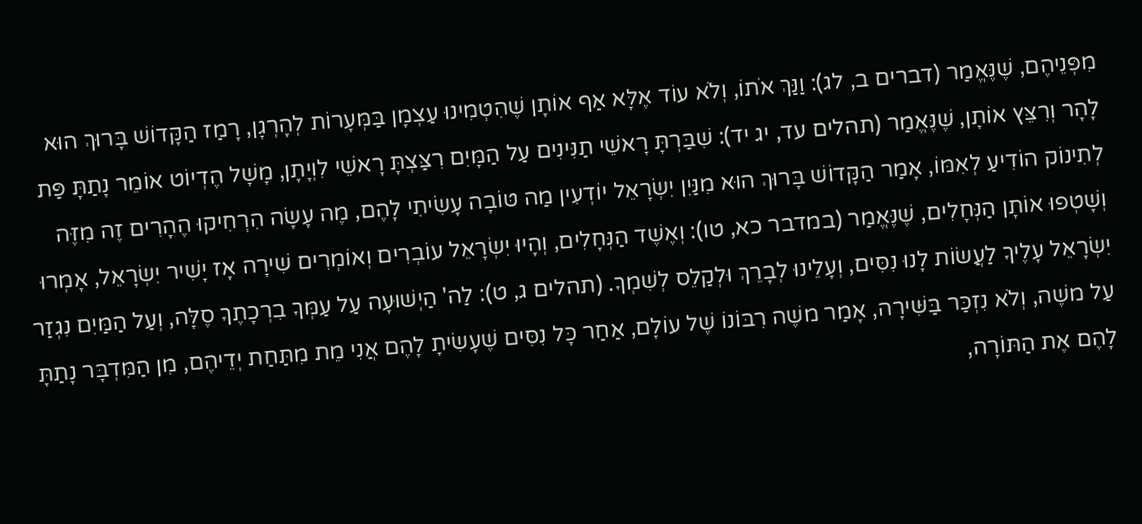מִפְּנֵיהֶם, שֶׁנֶּאֱמַר (דברים ב, לג): וַנַּךְ אֹתוֹ, וְלֹא עוֹד אֶלָּא אַף אוֹתָן שֶׁהִטְמִינוּ עַצְמָן בַּמְּעָרוֹת לְהָרְגָן, רָמַז הַקָּדוֹשׁ בָּרוּךְ הוּא לָהָר וְרִצֵּץ אוֹתָן, שֶׁנֶּאֱמַר (תהלים עד, יג יד): שִׁבַּרְתָּ רָאשֵׁי תַנִּינִים עַל הַמָּיִם רִצַּצְתָּ רָאשֵׁי לִוְיָתָן, מָשָׁל הֶדְיוֹט אוֹמֵר נָתַתָּ פַּת לְתִינוֹק הוֹדִיעַ לְאִמּוֹ, אָמַר הַקָּדוֹשׁ בָּרוּךְ הוּא מִנַּיִן יִשְׂרָאֵל יוֹדְעִין מַה טּוֹבָה עָשִׂיתִי לָהֶם, מֶה עָשָׂה הִרְחִיקוּ הֶהָרִים זֶה מִזֶּה וְשָׁטְפוּ אוֹתָן הַנְּחָלִים, שֶׁנֶּאֱמַר (במדבר כא, טו): וְאֶשֶׁד הַנְּחָלִים, וְהָיוּ יִשְׂרָאֵל עוֹבְרִים וְאוֹמְרִים שִׁירָה אָז יָשִׁיר יִשְׂרָאֵל, אָמְרוּ יִשְׂרָאֵל עָלֶיךָ לַעֲשׂוֹת לָנוּ נִסִּים, וְעָלֵינוּ לְבָרֵךְ וּלְקַלֵס לְשִׁמְךָ. (תהלים ג, ט): לַה' הַיְשׁוּעָה עַל עַמְּךָ בִרְכָתֶךָ סֶלָּה, וְעַל הַמַּיִם נִגְזַר עַל משֶׁה, וְלֹא נִזְכַּר בַּשִּׁירָה, אָמַר משֶׁה רִבּוֹנוֹ שֶׁל עוֹלָם, אַחַר כָּל נִסִּים שֶׁעָשִׂיתָ לָהֶם אֲנִי מֵת מִתַּחַת יְדֵיהֶם, מִן הַמִּדְבָּר נָתַתָּ לָהֶם אֶת הַתּוֹרָה,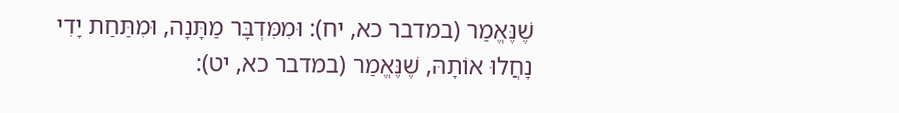שֶׁנֶּאֱמַר (במדבר כא, יח): וּמִמִּדְבָּר מַתָּנָה, וּמִתַּחַת יָדִי נָחֲלוּ אוֹתָהּ, שֶׁנֶּאֱמַר (במדבר כא, יט):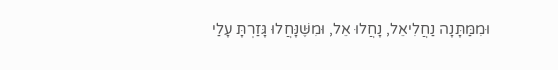וּמִמַּתָּנָה נַחֲלִיאֵל, נָחֲלוּ אֵל, וּמִשֶּׁנָּחֲלוּ גָּזַרְתָּ עָלַי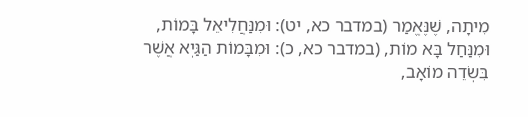מִיתָה, שֶׁנֶּאֱמַר (במדבר כא, יט): וּמִנַּחֲלִיאֵל בָּמוֹת, וּמִנַּחַל בָּא מוֹת, (במדבר כא, כ): וּמִבָּמוֹת הַגַּיְא אֲשֶׁר בִּשְׂדֵה מוֹאָב,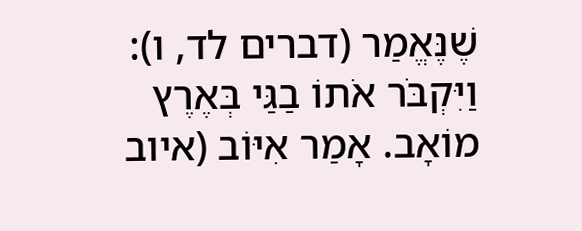שֶׁנֶּאֱמַר (דברים לד, ו): וַיִּקְבֹּר אֹתוֹ בַגַּי בְּאֶרֶץ מוֹאָב. אָמַר אִיּוֹב (איוב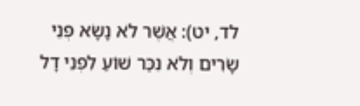לד, יט): אֲשֶׁר לֹא נָשָׂא פְּנֵי שָׂרִים וְלֹא נִכַּר שׁוֹעַ לִפְנֵי דָל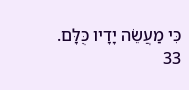כִּי מַעֲשֵׂה יָדָיו כֻּלָּם.
33